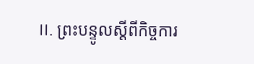II. ព្រះបន្ទូលស្ដីពីកិច្ចការ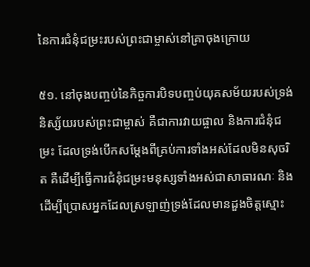នៃការជំនុំជម្រះរបស់ព្រះជាម្ចាស់នៅគ្រាចុងក្រោយ

៥១. នៅចុងបញ្ចប់នៃកិច្ចការបិទបញ្ចប់យុគសម័យរបស់ទ្រង់ និស្ស័យរបស់ព្រះជាម្ចាស់ គឺជាការវាយផ្ចាល និងការជំនុំជម្រះ ដែលទ្រង់បើកសម្ដែងពីគ្រប់ការទាំងអស់ដែលមិនសុចរិត គឺដើម្បីធ្វើការជំនុំជម្រះមនុស្សទាំងអស់ជាសាធារណៈ និងដើម្បីប្រោសអ្នកដែលស្រឡាញ់ទ្រង់ដែលមានដួងចិត្តស្មោះ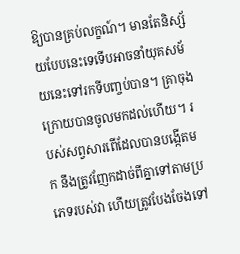ឱ្យបានគ្រប់លក្ខណ៍។ មានតែនិស្ស័យបែបនេះទេទើបអាចនាំយុគសម័យនេះទៅរកទីបញ្ចប់បាន។ គ្រាចុងក្រោយបានចូលមកដល់ហើយ។ របស់សព្វសារពើដែលបានបង្កើតមក នឹងត្រូវញែកដាច់ពីគ្នាទៅតាមប្រភេទរបស់វា ហើយត្រូវបែងចែងទៅ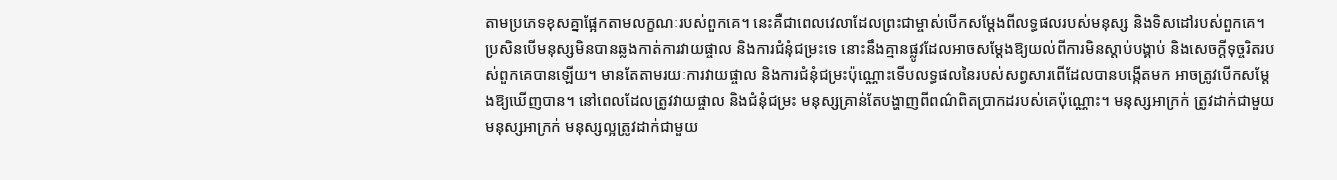តាមប្រភេទខុសគ្នាផ្អែកតាមលក្ខណៈរបស់ពួកគេ។ នេះគឺជាពេលវេលាដែលព្រះជាម្ចាស់បើកសម្ដែងពីលទ្ធផលរបស់មនុស្ស និងទិសដៅរបស់ពួកគេ។ ប្រសិនបើមនុស្សមិនបានឆ្លងកាត់ការវាយផ្ចាល និងការជំនុំជម្រះទេ នោះនឹងគ្មានផ្លូវដែលអាចសម្ដែងឱ្យយល់ពីការមិនស្ដាប់បង្គាប់ និងសេចក្ដីទុច្ចរិតរបស់ពួកគេបានឡើយ។ មានតែតាមរយៈការវាយផ្ចាល និងការជំនុំជម្រះប៉ុណ្ណោះទើបលទ្ធផលនៃរបស់សព្វសារពើដែលបានបង្កើតមក អាចត្រូវបើកសម្ដែងឱ្យឃើញបាន។ នៅពេលដែលត្រូវវាយផ្ចាល និងជំនុំជម្រះ មនុស្សគ្រាន់តែបង្ហាញពីពណ៌ពិតប្រាកដរបស់គេប៉ុណ្ណោះ។ មនុស្សអាក្រក់ ត្រូវដាក់ជាមួយមនុស្សអាក្រក់ មនុស្សល្អត្រូវដាក់ជាមួយ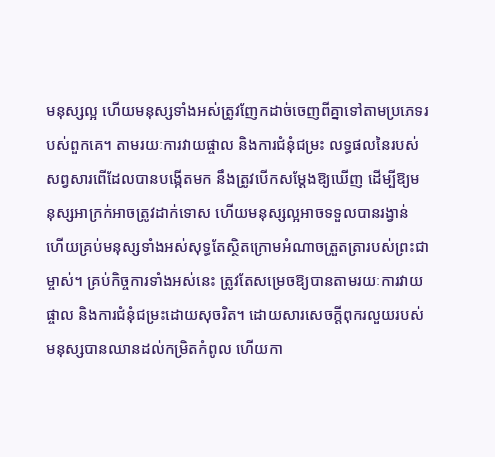មនុស្សល្អ ហើយមនុស្សទាំងអស់ត្រូវញែកដាច់ចេញពីគ្នាទៅតាមប្រភេទរបស់ពួកគេ។ តាមរយៈការវាយផ្ចាល និងការជំនុំជម្រះ លទ្ធផលនៃរបស់សព្វសារពើដែលបានបង្កើតមក នឹងត្រូវបើកសម្ដែងឱ្យឃើញ ដើម្បីឱ្យមនុស្សអាក្រក់អាចត្រូវដាក់ទោស ហើយមនុស្សល្អអាចទទួលបានរង្វាន់ ហើយគ្រប់មនុស្សទាំងអស់សុទ្ធតែស្ថិតក្រោមអំណាចត្រួតត្រារបស់ព្រះជាម្ចាស់។ គ្រប់កិច្ចការទាំងអស់នេះ ត្រូវតែសម្រេចឱ្យបានតាមរយៈការវាយផ្ចាល និងការជំនុំជម្រះដោយសុចរិត។ ដោយសារសេចក្ដីពុករលួយរបស់មនុស្សបានឈានដល់កម្រិតកំពូល ហើយកា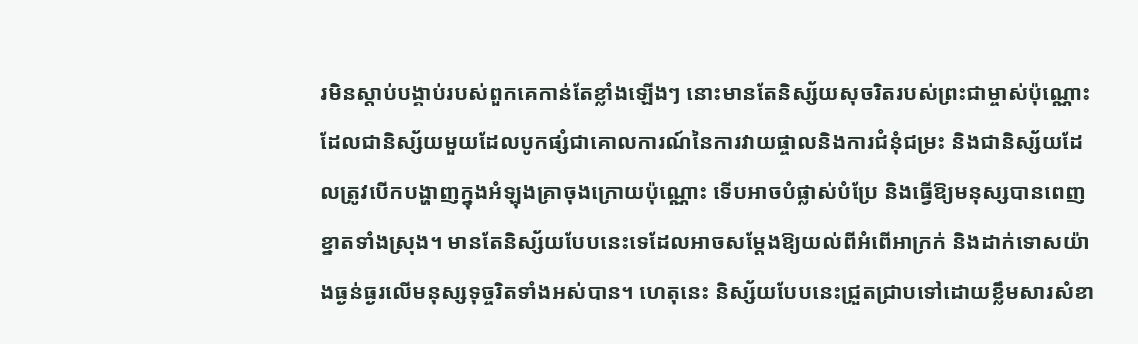រមិនស្ដាប់បង្គាប់របស់ពួកគេកាន់តែខ្លាំងឡើងៗ នោះមានតែនិស្ស័យសុចរិតរបស់ព្រះជាម្ចាស់ប៉ុណ្ណោះ ដែលជានិស្ស័យមួយដែលបូកផ្សំជាគោលការណ៍នៃការវាយផ្ចាលនិងការជំនុំជម្រះ និងជានិស្ស័យដែលត្រូវបើកបង្ហាញក្នុងអំឡុងគ្រាចុងក្រោយប៉ុណ្ណោះ ទើបអាចបំផ្លាស់បំប្រែ និងធ្វើឱ្យមនុស្សបានពេញខ្នាតទាំងស្រុង។ មានតែនិស្ស័យបែបនេះទេដែលអាចសម្ដែងឱ្យយល់ពីអំពើអាក្រក់ និងដាក់ទោសយ៉ាងធ្ងន់ធ្ងរលើមនុស្សទុច្ចរិតទាំងអស់បាន។ ហេតុនេះ និស្ស័យបែបនេះជ្រួតជ្រាបទៅដោយខ្លឹមសារសំខា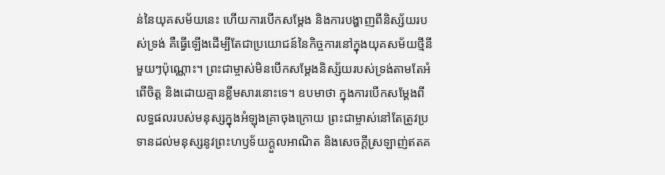ន់នៃយុគសម័យនេះ ហើយការបើកសម្ដែង និងការបង្ហាញពីនិស្ស័យរបស់ទ្រង់ គឺធ្វើឡើងដើម្បីតែជាប្រយោជន៍នៃកិច្ចការនៅក្នុងយុគសម័យថ្មីនីមួយៗប៉ុណ្ណោះ។ ព្រះជាម្ចាស់មិនបើកសម្ដែងនិស្ស័យរបស់ទ្រង់តាមតែអំពើចិត្ត និងដោយគ្មានខ្លឹមសារនោះទេ។ ឧបមាថា ក្នុងការបើកសម្ដែងពីលទ្ធផលរបស់មនុស្សក្នុងអំឡុងគ្រាចុងក្រោយ ព្រះជាម្ចាស់នៅតែត្រូវប្រទានដល់មនុស្សនូវព្រះហឫទ័យក្ដួលអាណិត និងសេចក្ដីស្រឡាញ់ឥតគ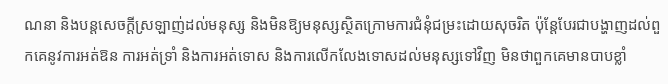ណនា និងបន្តសេចក្ដីស្រឡាញ់ដល់មនុស្ស និងមិនឱ្យមនុស្សស្ថិតក្រោមការជំនុំជម្រះដោយសុចរិត ប៉ុន្តែបែរជាបង្ហាញដល់ពួកគេនូវការអត់ឱន ការអត់ទ្រាំ និងការអត់ទោស និងការលើកលែងទោសដល់មនុស្សទៅវិញ មិនថាពួកគេមានបាបខ្លាំ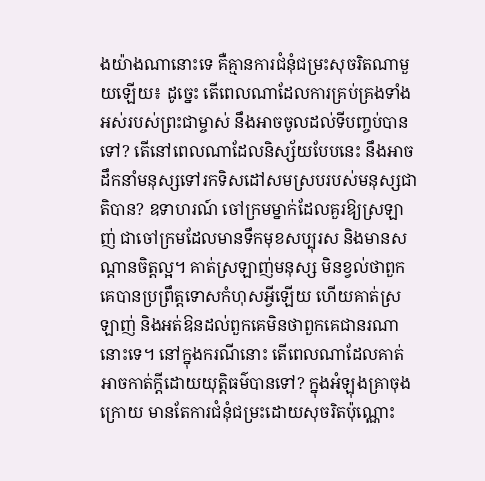ងយ៉ាងណានោះទេ គឺគ្មានការជំនុំជម្រះសុចរិតណាមួយឡើយ៖ ដូច្នេះ តើពេលណាដែលការគ្រប់គ្រងទាំងអស់របស់ព្រះជាម្ចាស់ នឹងអាចចូលដល់ទីបញ្ចប់បានទៅ? តើនៅពេលណាដែលនិស្ស័យបែបនេះ នឹងអាចដឹកនាំមនុស្សទៅរកទិសដៅសមស្របរបស់មនុស្សជាតិបាន? ឧទាហរណ៍ ចៅក្រមម្នាក់ដែលគួរឱ្យស្រឡាញ់ ជាចៅក្រមដែលមានទឹកមុខសប្បុរស និងមានសណ្ដានចិត្តល្អ។ គាត់ស្រឡាញ់មនុស្ស មិនខ្វល់ថាពួកគេបានប្រព្រឹត្តទោសកំហុសអ្វីឡើយ ហើយគាត់ស្រឡាញ់ និងអត់ឱនដល់ពួកគេមិនថាពួកគេជានរណានោះទេ។ នៅក្នុងករណីនោះ តើពេលណាដែលគាត់អាចកាត់ក្ដីដោយយុត្តិធម៌បានទៅ? ក្នុងអំឡុងគ្រាចុងក្រោយ មានតែការជំនុំជម្រះដោយសុចរិតប៉ុណ្ណោះ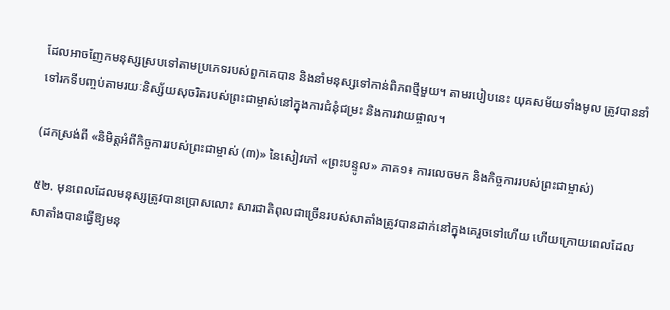ដែលអាចញែកមនុស្សស្របទៅតាមប្រភេទរបស់ពួកគេបាន និងនាំមនុស្សទៅកាន់ពិភពថ្មីមួយ។ តាមរបៀបនេះ យុគសម័យទាំងមូល ត្រូវបាននាំទៅរកទីបញ្ចប់តាមរយៈនិស្ស័យសុចរិតរបស់ព្រះជាម្ចាស់នៅក្នុងការជំនុំជម្រះ និងការវាយផ្ចាល។

(ដកស្រង់ពី «និមិត្តអំពីកិច្ចការរបស់ព្រះជាម្ចាស់ (៣)» នៃសៀវភៅ «ព្រះបន្ទូល» ភាគ១៖ ការលេចមក និងកិច្ចការរបស់ព្រះជាម្ចាស់)

៥២. មុនពេលដែលមនុស្សត្រូវបានប្រោសលោះ សារជាតិពុលជាច្រើនរបស់សាតាំងត្រូវបានដាក់នៅក្នុងគេរួចទៅហើយ ហើយក្រោយពេលដែលសាតាំងបានធ្វើឱ្យមនុ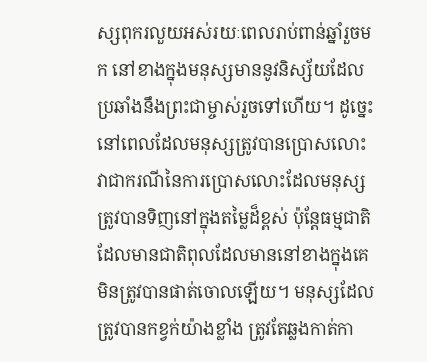ស្សពុករលួយអស់រយៈពេលរាប់ពាន់ឆ្នាំរួចមក នៅខាងក្នុងមនុស្សមាននូវនិស្ស័យដែលប្រឆាំងនឹងព្រះជាម្ចាស់រួចទៅហើយ។ ដូច្នេះ នៅពេលដែលមនុស្សត្រូវបានប្រោសលោះ វាជាករណីនៃការប្រោសលោះដែលមនុស្សត្រូវបានទិញនៅក្នុងតម្លៃដ៏ខ្ពស់ ប៉ុន្តែធម្មជាតិដែលមានជាតិពុលដែលមាននៅខាងក្នុងគេ មិនត្រូវបានផាត់ចោលឡើយ។ មនុស្សដែលត្រូវបានកខ្វក់យ៉ាងខ្លាំង ត្រូវតែឆ្លងកាត់កា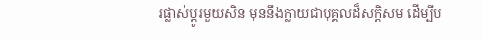រផ្លាស់ប្ដូរមួយសិន មុននឹងក្លាយជាបុគ្គលដ៏សក្តិសម ដើម្បីប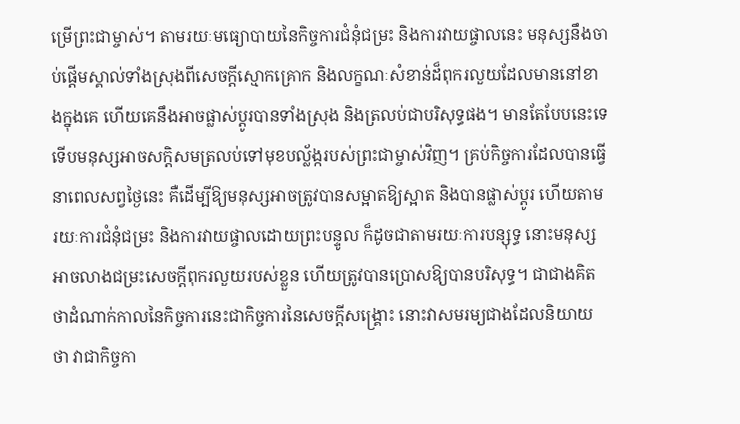ម្រើព្រះជាម្ចាស់។ តាមរយៈមធ្យោបាយនៃកិច្ចការជំនុំជម្រះ និងការវាយផ្ចាលនេះ មនុស្សនឹងចាប់ផ្ដើមស្គាល់ទាំងស្រុងពីសេចក្តីស្មោកគ្រោក និងលក្ខណៈសំខាន់ដ៏ពុករលួយដែលមាននៅខាងក្នុងគេ ហើយគេនឹងអាចផ្លាស់ប្ដូរបានទាំងស្រុង និងត្រលប់ជាបរិសុទ្ធផង។ មានតែបែបនេះទេ ទើបមនុស្សអាចសក្ដិសមត្រលប់ទៅមុខបល្ល័ង្ករបស់ព្រះជាម្ចាស់វិញ។ គ្រប់កិច្ចការដែលបានធ្វើនាពេលសព្វថ្ងៃនេះ គឺដើម្បីឱ្យមនុស្សអាចត្រូវបានសម្អាតឱ្យស្អាត និងបានផ្លាស់ប្ដូរ ហើយតាមរយៈការជំនុំជម្រះ និងការវាយផ្ចាលដោយព្រះបន្ទូល ក៏ដូចជាតាមរយៈការបន្សុទ្ធ នោះមនុស្សអាចលាងជម្រះសេចក្តីពុករលួយរបស់ខ្លួន ហើយត្រូវបានប្រោសឱ្យបានបរិសុទ្ធ។ ជាជាងគិតថាដំណាក់កាលនៃកិច្ចការនេះជាកិច្ចការនៃសេចក្តីសង្រ្គោះ នោះវាសមរម្យជាងដែលនិយាយថា វាជាកិច្ចកា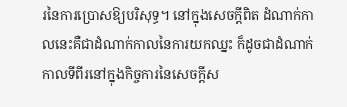រនៃការប្រោសឱ្យបរិសុទ្ធ។ នៅក្នុងសេចក្តីពិត ដំណាក់កាលនេះគឺជាដំណាក់កាលនៃការយកឈ្នះ ក៏ដូចជាដំណាក់កាលទីពីរនៅក្នុងកិច្ចការនៃសេចក្តីស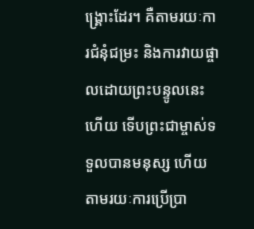ង្រ្គោះដែរ។ គឺតាមរយៈការជំនុំជម្រះ និងការវាយផ្ចាលដោយព្រះបន្ទូលនេះហើយ ទើបព្រះជាម្ចាស់ទទួលបានមនុស្ស ហើយតាមរយៈការប្រើប្រា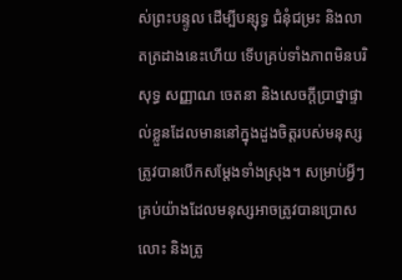ស់ព្រះបន្ទូល ដើម្បីបន្សុទ្ធ ជំនុំជម្រះ និងលាតត្រដាងនេះហើយ ទើបគ្រប់ទាំងភាពមិនបរិសុទ្ធ សញ្ញាណ ចេតនា និងសេចក្តីប្រាថ្នាផ្ទាល់ខ្លួនដែលមាននៅក្នុងដួងចិត្តរបស់មនុស្ស ត្រូវបានបើកសម្ដែងទាំងស្រុង។ សម្រាប់អ្វីៗគ្រប់យ៉ាងដែលមនុស្សអាចត្រូវបានប្រោសលោះ និងត្រូ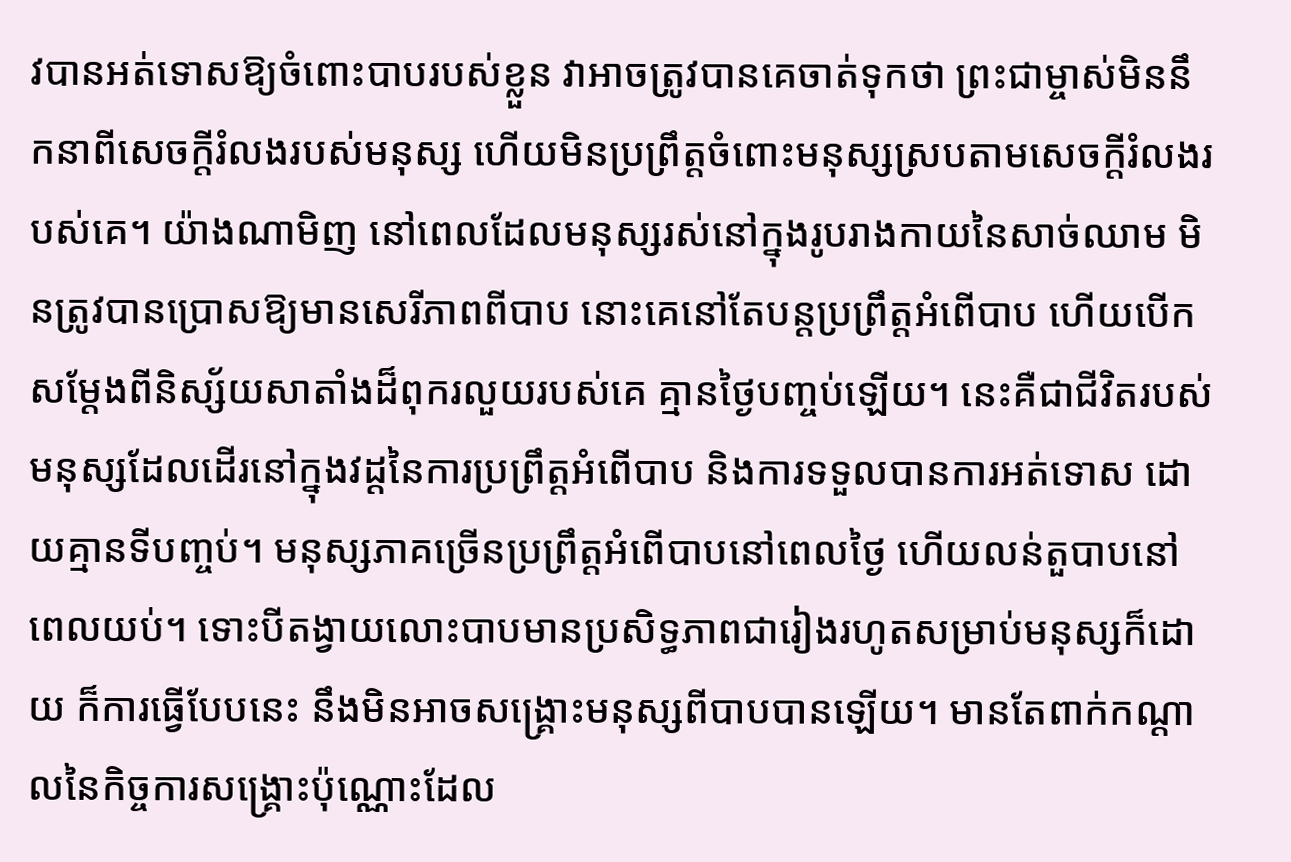វបានអត់ទោសឱ្យចំពោះបាបរបស់ខ្លួន វាអាចត្រូវបានគេចាត់ទុកថា ព្រះជាម្ចាស់មិននឹកនាពីសេចក្តីរំលងរបស់មនុស្ស ហើយមិនប្រព្រឹត្តចំពោះមនុស្សស្របតាមសេចក្តីរំលងរបស់គេ។ យ៉ាងណាមិញ នៅពេលដែលមនុស្សរស់នៅក្នុងរូបរាងកាយនៃសាច់ឈាម មិនត្រូវបានប្រោសឱ្យមានសេរីភាពពីបាប នោះគេនៅតែបន្តប្រព្រឹត្តអំពើបាប ហើយបើកសម្ដែងពីនិស្ស័យសាតាំងដ៏ពុករលួយរបស់គេ គ្មានថ្ងៃបញ្ចប់ឡើយ។ នេះគឺជាជីវិតរបស់មនុស្សដែលដើរនៅក្នុងវដ្ដនៃការប្រព្រឹត្តអំពើបាប និងការទទួលបានការអត់ទោស ដោយគ្មានទីបញ្ចប់។ មនុស្សភាគច្រើនប្រព្រឹត្តអំពើបាបនៅពេលថ្ងៃ ហើយលន់តួបាបនៅពេលយប់។ ទោះបីតង្វាយលោះបាបមានប្រសិទ្ធភាពជារៀងរហូតសម្រាប់មនុស្សក៏ដោយ ក៏ការធ្វើបែបនេះ នឹងមិនអាចសង្រ្គោះមនុស្សពីបាបបានឡើយ។ មានតែពាក់កណ្ដាលនៃកិច្ចការសង្រ្គោះប៉ុណ្ណោះដែល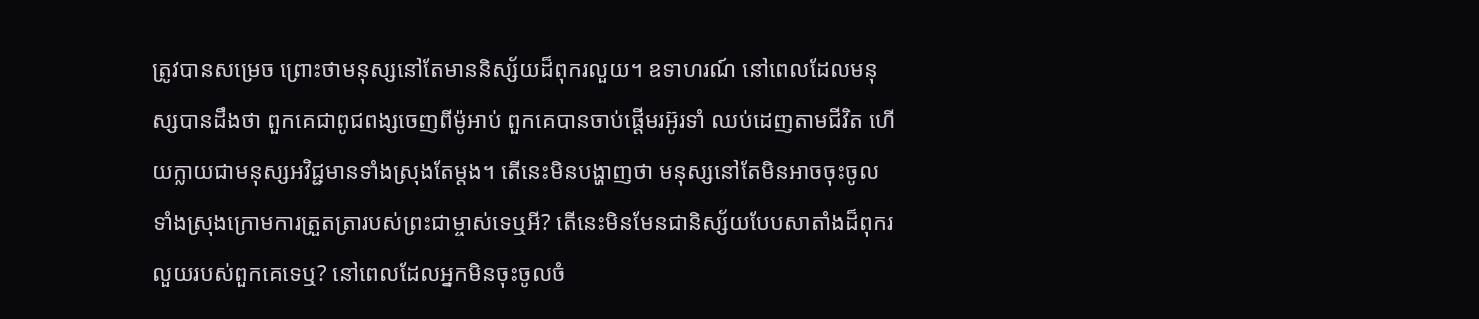ត្រូវបានសម្រេច ព្រោះថាមនុស្សនៅតែមាននិស្ស័យដ៏ពុករលួយ។ ឧទាហរណ៍ នៅពេលដែលមនុស្សបានដឹងថា ពួកគេជាពូជពង្សចេញពីម៉ូអាប់ ពួកគេបានចាប់ផ្ដើមរអ៊ូរទាំ ឈប់ដេញតាមជីវិត ហើយក្លាយជាមនុស្សអវិជ្ជមានទាំងស្រុងតែម្ដង។ តើនេះមិនបង្ហាញថា មនុស្សនៅតែមិនអាចចុះចូលទាំងស្រុងក្រោមការត្រួតត្រារបស់ព្រះជាម្ចាស់ទេឬអី? តើនេះមិនមែនជានិស្ស័យបែបសាតាំងដ៏ពុករលួយរបស់ពួកគេទេឬ? នៅពេលដែលអ្នកមិនចុះចូលចំ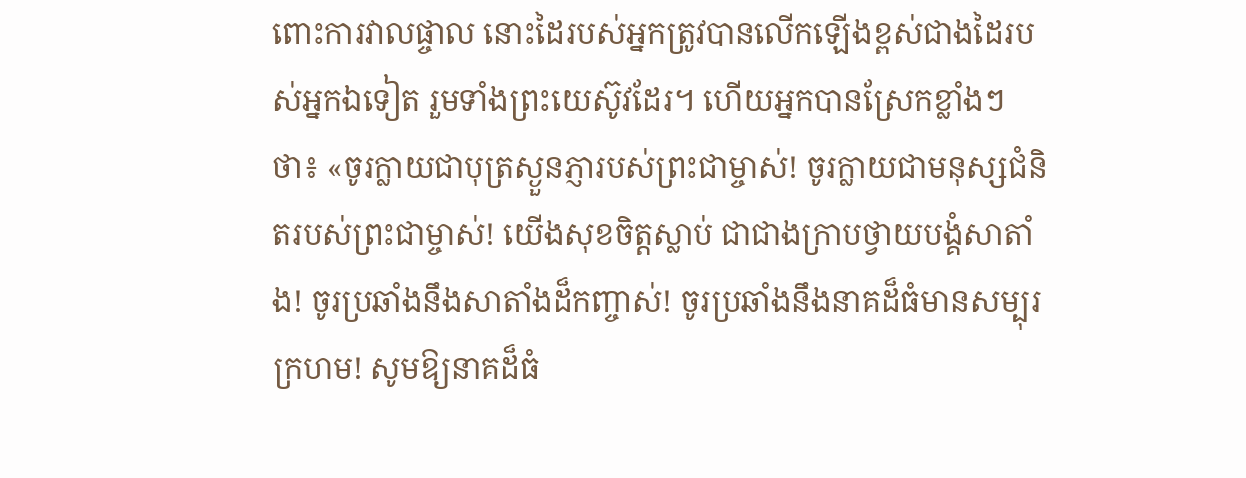ពោះការវាលផ្ចាល នោះដៃរបស់អ្នកត្រូវបានលើកឡើងខ្ពស់ជាងដៃរបស់អ្នកឯទៀត រួមទាំងព្រះយេស៊ូវដែរ។ ហើយអ្នកបានស្រែកខ្លាំងៗថា៖ «ចូរក្លាយជាបុត្រស្ងួនភ្ញារបស់ព្រះជាម្ចាស់! ចូរក្លាយជាមនុស្សជំនិតរបស់ព្រះជាម្ចាស់! យើងសុខចិត្តស្លាប់ ជាជាងក្រាបថ្វាយបង្គំសាតាំង! ចូរប្រឆាំងនឹងសាតាំងដ៏កញ្ចាស់! ចូរប្រឆាំងនឹងនាគដ៏ធំមានសម្បុរក្រហម! សូមឱ្យនាគដ៏ធំ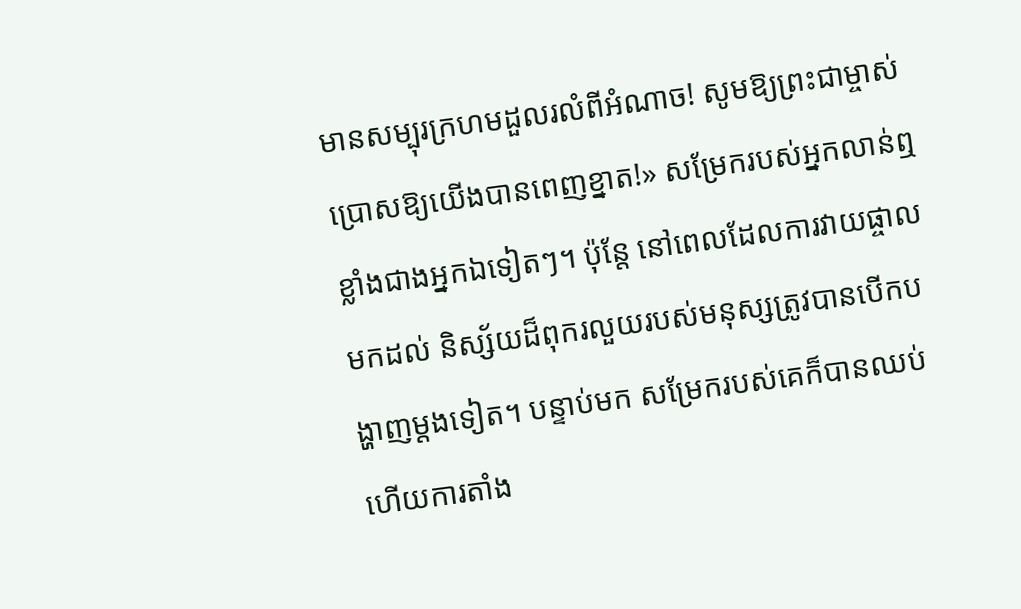មានសម្បុរក្រហមដួលរលំពីអំណាច! សូមឱ្យព្រះជាម្ចាស់ប្រោសឱ្យយើងបានពេញខ្នាត!» សម្រែករបស់អ្នកលាន់ឮខ្លាំងជាងអ្នកឯទៀតៗ។ ប៉ុន្តែ នៅពេលដែលការវាយផ្ចាលមកដល់ និស្ស័យដ៏ពុករលួយរបស់មនុស្សត្រូវបានបើកបង្ហាញម្ដងទៀត។ បន្ទាប់មក សម្រែករបស់គេក៏បានឈប់ ហើយការតាំង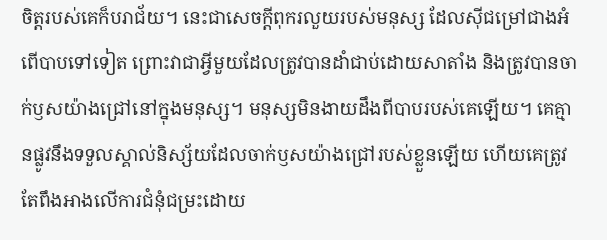ចិត្តរបស់គេក៏បរាជ័យ។ នេះជាសេចក្តីពុករលួយរបស់មនុស្ស ដែលស៊ីជម្រៅជាងអំពើបាបទៅទៀត ព្រោះវាជាអ្វីមួយដែលត្រូវបានដាំជាប់ដោយសាតាំង និងត្រូវបានចាក់ឫសយ៉ាងជ្រៅនៅក្នុងមនុស្ស។ មនុស្សមិនងាយដឹងពីបាបរបស់គេឡើយ។ គេគ្មានផ្លូវនឹងទទួលស្គាល់និស្ស័យដែលចាក់ឫសយ៉ាងជ្រៅរបស់ខ្លួនឡើយ ហើយគេត្រូវតែពឹងអាងលើការជំនុំជម្រះដោយ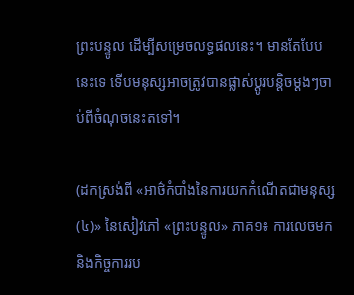ព្រះបន្ទូល ដើម្បីសម្រេចលទ្ធផលនេះ។ មានតែបែបនេះទេ ទើបមនុស្សអាចត្រូវបានផ្លាស់ប្ដូរបន្ដិចម្ដងៗចាប់ពីចំណុចនេះតទៅ។

(ដកស្រង់ពី «អាថ៌កំបាំងនៃការយកកំណើតជាមនុស្ស (៤)» នៃសៀវភៅ «ព្រះបន្ទូល» ភាគ១៖ ការលេចមក និងកិច្ចការរប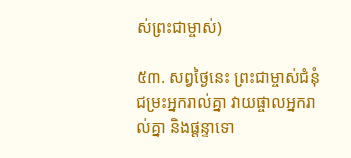ស់ព្រះជាម្ចាស់)

៥៣. សព្វថ្ងៃនេះ ព្រះជាម្ចាស់ជំនុំជម្រះអ្នករាល់គ្នា វាយផ្ចាលអ្នករាល់គ្នា និងផ្ដន្ទាទោ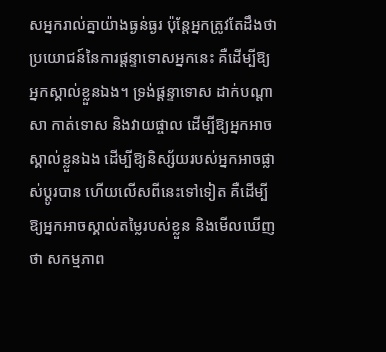សអ្នករាល់គ្នាយ៉ាងធ្ងន់ធ្ងរ ប៉ុន្តែអ្នកត្រូវតែដឹងថា ប្រយោជន៍នៃការផ្ដន្ទាទោសអ្នកនេះ គឺដើម្បីឱ្យអ្នកស្គាល់ខ្លួនឯង។ ទ្រង់ផ្ដន្ទាទោស ដាក់បណ្តាសា កាត់ទោស និងវាយផ្ចាល ដើម្បីឱ្យអ្នកអាចស្គាល់ខ្លួនឯង ដើម្បីឱ្យនិស្ស័យរបស់អ្នកអាចផ្លាស់ប្តូរបាន ហើយលើសពីនេះទៅទៀត គឺដើម្បីឱ្យអ្នកអាចស្គាល់តម្លៃរបស់ខ្លួន និងមើលឃើញថា សកម្មភាព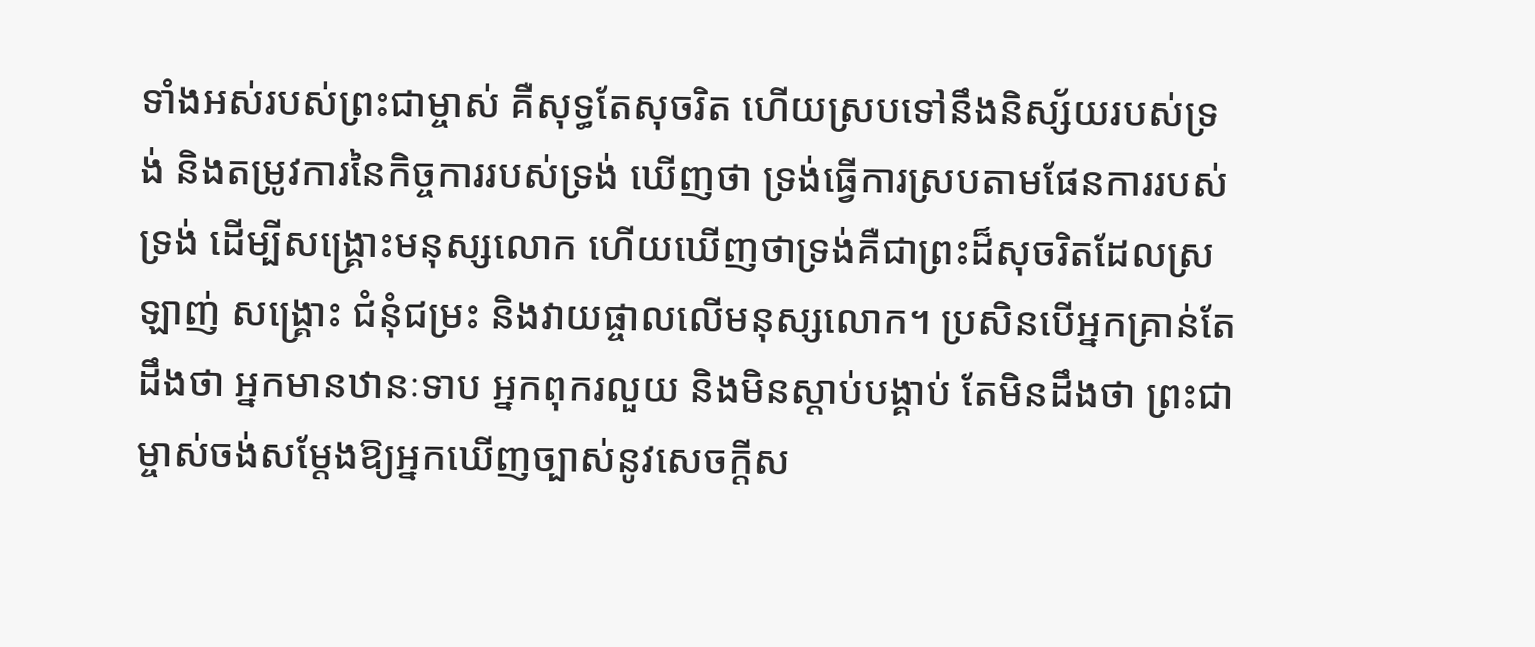ទាំងអស់របស់ព្រះជាម្ចាស់ គឺសុទ្ធតែសុចរិត ហើយស្របទៅនឹងនិស្ស័យរបស់ទ្រង់ និងតម្រូវការនៃកិច្ចការរបស់ទ្រង់ ឃើញថា ទ្រង់ធ្វើការស្របតាមផែនការរបស់ទ្រង់ ដើម្បីសង្គ្រោះមនុស្សលោក ហើយឃើញថាទ្រង់គឺជាព្រះដ៏សុចរិតដែលស្រឡាញ់ សង្គ្រោះ ជំនុំជម្រះ និងវាយផ្ចាលលើមនុស្សលោក។ ប្រសិនបើអ្នកគ្រាន់តែដឹងថា អ្នកមានឋានៈទាប អ្នកពុករលួយ និងមិនស្ដាប់បង្គាប់ តែមិនដឹងថា ព្រះជាម្ចាស់ចង់សម្ដែងឱ្យអ្នកឃើញច្បាស់នូវសេចក្ដីស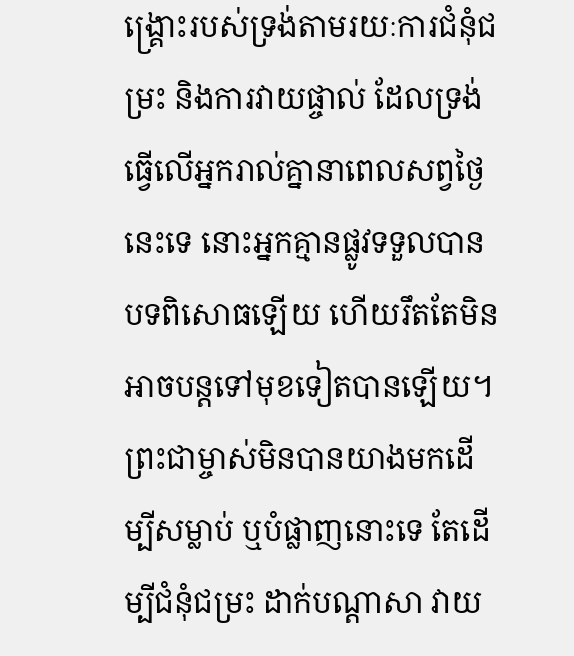ង្គ្រោះរបស់ទ្រង់តាមរយៈការជំនុំជម្រះ និងការវាយផ្ចាល់ ដែលទ្រង់ធ្វើលើអ្នករាល់គ្នានាពេលសព្វថ្ងៃនេះទេ នោះអ្នកគ្មានផ្លូវទទួលបានបទពិសោធឡើយ ហើយរឹតតែមិនអាចបន្តទៅមុខទៀតបានឡើយ។ ព្រះជាម្ចាស់មិនបានយាងមកដើម្បីសម្លាប់ ឬបំផ្លាញនោះទេ តែដើម្បីជំនុំជម្រះ ដាក់បណ្ដាសា វាយ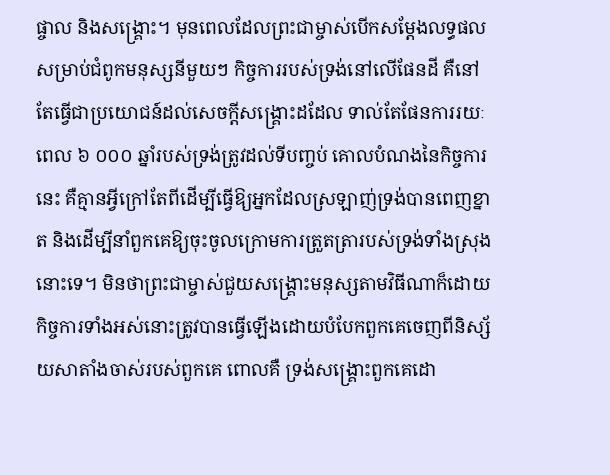ផ្ចាល និងសង្គ្រោះ។ មុនពេលដែលព្រះជាម្ចាស់បើកសម្ដែងលទ្ធផល សម្រាប់ជំពូកមនុស្សនីមួយៗ កិច្ចការរបស់ទ្រង់នៅលើផែនដី គឺនៅតែធ្វើជាប្រយោជន៍ដល់សេចក្ដីសង្គ្រោះដដែល ទាល់តែផែនការរយៈពេល ៦ ០០០ ឆ្នាំរបស់ទ្រង់ត្រូវដល់ទីបញ្ចប់ គោលបំណងនៃកិច្ចការនេះ គឺគ្មានអ្វីក្រៅតែពីដើម្បីធ្វើឱ្យអ្នកដែលស្រឡាញ់ទ្រង់បានពេញខ្នាត និងដើម្បីនាំពួកគេឱ្យចុះចូលក្រោមការត្រួតត្រារបស់ទ្រង់ទាំងស្រុងនោះទេ។ មិនថាព្រះជាម្ចាស់ជួយសង្គ្រោះមនុស្សតាមវិធីណាក៏ដោយ កិច្ចការទាំងអស់នោះត្រូវបានធ្វើឡើងដោយបំបែកពួកគេចេញពីនិស្ស័យសាតាំងចាស់របស់ពួកគេ ពោលគឺ ទ្រង់សង្គ្រោះពួកគេដោ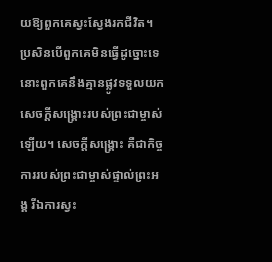យឱ្យពួកគេស្វះស្វែងរកជីវិត។ ប្រសិនបើពួកគេមិនធ្វើដូច្នោះទេ នោះពួកគេនឹងគ្មានផ្លូវទទួលយកសេចក្ដីសង្គ្រោះរបស់ព្រះជាម្ចាស់ឡើយ។ សេចក្ដីសង្គ្រោះ គឺជាកិច្ចការរបស់ព្រះជាម្ចាស់ផ្ទាល់ព្រះអង្គ រីឯការស្វះ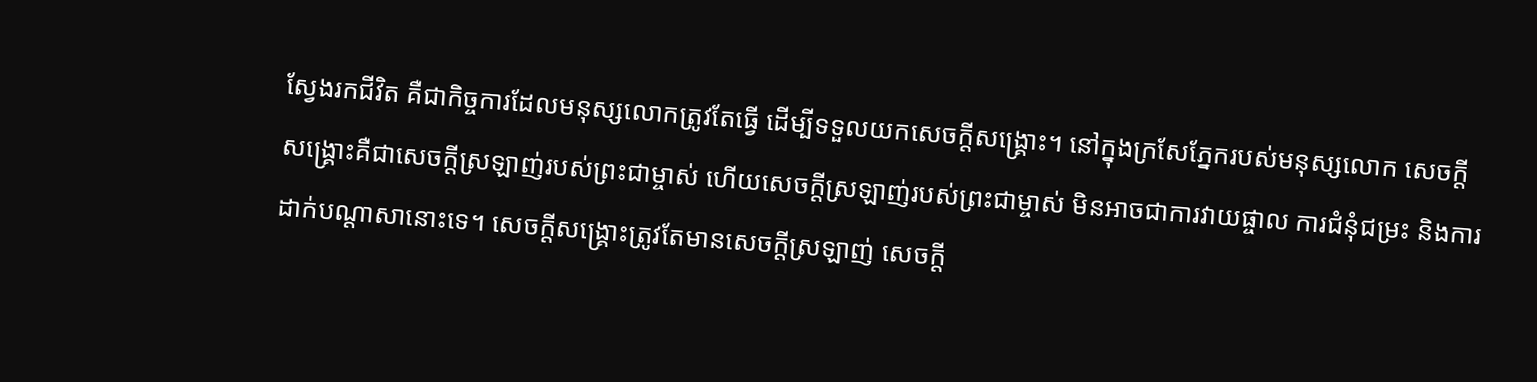ស្វែងរកជីវិត គឺជាកិច្ចការដែលមនុស្សលោកត្រូវតែធ្វើ ដើម្បីទទួលយកសេចក្ដីសង្គ្រោះ។ នៅក្នុងក្រសែភ្នែករបស់មនុស្សលោក សេចក្ដីសង្គ្រោះគឺជាសេចក្ដីស្រឡាញ់របស់ព្រះជាម្ចាស់ ហើយសេចក្ដីស្រឡាញ់របស់ព្រះជាម្ចាស់ មិនអាចជាការវាយផ្ចាល ការជំនុំជម្រះ និងការដាក់បណ្ដាសានោះទេ។ សេចក្ដីសង្គ្រោះត្រូវតែមានសេចក្ដីស្រឡាញ់ សេចក្ដី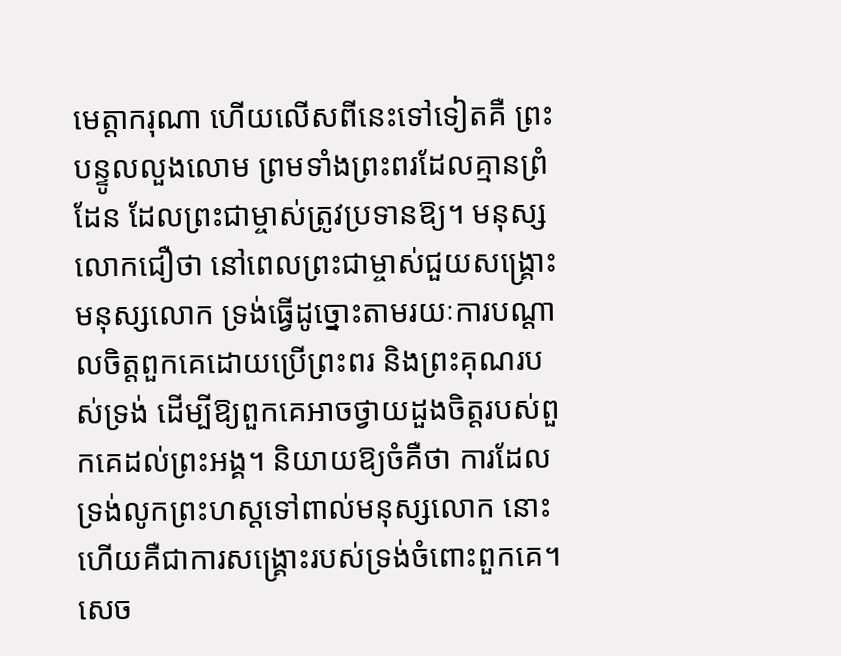មេត្តាករុណា ហើយលើសពីនេះទៅទៀតគឺ ព្រះបន្ទូលលួងលោម ព្រមទាំងព្រះពរដែលគ្មានព្រំដែន ដែលព្រះជាម្ចាស់ត្រូវប្រទានឱ្យ។ មនុស្សលោកជឿថា នៅពេលព្រះជាម្ចាស់ជួយសង្គ្រោះមនុស្សលោក ទ្រង់ធ្វើដូច្នោះតាមរយៈការបណ្ដាលចិត្តពួកគេដោយប្រើព្រះពរ និងព្រះគុណរបស់ទ្រង់ ដើម្បីឱ្យពួកគេអាចថ្វាយដួងចិត្តរបស់ពួកគេដល់ព្រះអង្គ។ និយាយឱ្យចំគឺថា ការដែលទ្រង់លូកព្រះហស្តទៅពាល់មនុស្សលោក នោះហើយគឺជាការសង្គ្រោះរបស់ទ្រង់ចំពោះពួកគេ។ សេច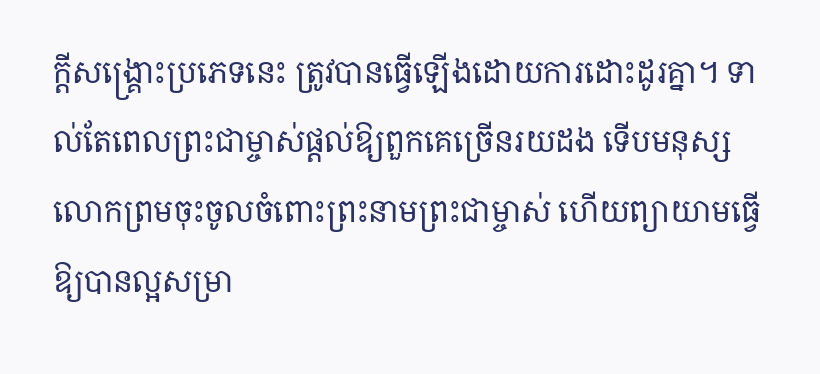ក្ដីសង្គ្រោះប្រភេទនេះ ត្រូវបានធ្វើឡើងដោយការដោះដូរគ្នា។ ទាល់តែពេលព្រះជាម្ចាស់ផ្ដល់ឱ្យពួកគេច្រើនរយដង ទើបមនុស្សលោកព្រមចុះចូលចំពោះព្រះនាមព្រះជាម្ចាស់ ហើយព្យាយាមធ្វើឱ្យបានល្អសម្រា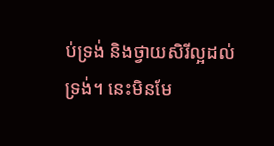ប់ទ្រង់ និងថ្វាយសិរីល្អដល់ទ្រង់។ នេះមិនមែ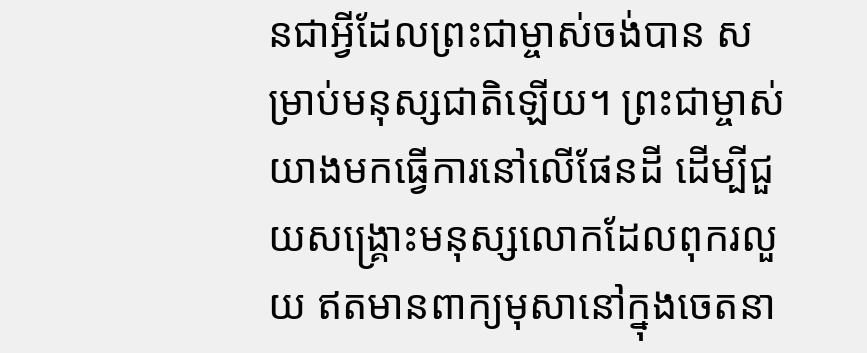នជាអ្វីដែលព្រះជាម្ចាស់ចង់បាន សម្រាប់មនុស្សជាតិឡើយ។ ព្រះជាម្ចាស់យាងមកធ្វើការនៅលើផែនដី ដើម្បីជួយសង្គ្រោះមនុស្សលោកដែលពុករលួយ ឥតមានពាក្យមុសានៅក្នុងចេតនា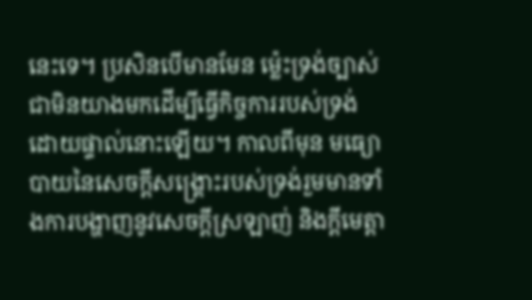នេះទេ។ ប្រសិនបើមានមែន ម្ល៉េះទ្រង់ច្បាស់ជាមិនយាងមកដើម្បីធ្វើកិច្ចការរបស់ទ្រង់ដោយផ្ទាល់នោះឡើយ។ កាលពីមុន មធ្យោបាយនៃសេចក្ដីសង្គ្រោះរបស់ទ្រង់រួមមានទាំងការបង្ហាញនូវសេចក្ដីស្រឡាញ់ និងក្ដីមេត្តា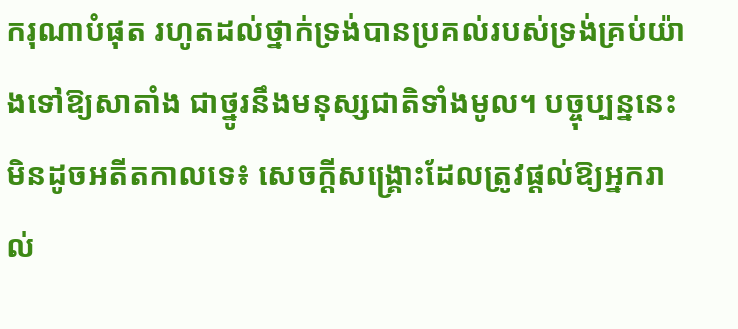ករុណាបំផុត រហូតដល់ថ្នាក់ទ្រង់បានប្រគល់របស់ទ្រង់គ្រប់យ៉ាងទៅឱ្យសាតាំង ជាថ្នូរនឹងមនុស្សជាតិទាំងមូល។ បច្ចុប្បន្ននេះ មិនដូចអតីតកាលទេ៖ សេចក្ដីសង្គ្រោះដែលត្រូវផ្ដល់ឱ្យអ្នករាល់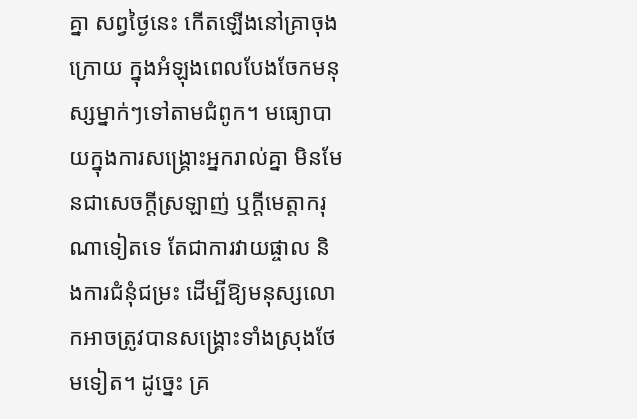គ្នា សព្វថ្ងៃនេះ កើតឡើងនៅគ្រាចុងក្រោយ ក្នុងអំឡុងពេលបែងចែកមនុស្សម្នាក់ៗទៅតាមជំពូក។ មធ្យោបាយក្នុងការសង្គ្រោះអ្នករាល់គ្នា មិនមែនជាសេចក្ដីស្រឡាញ់ ឬក្ដីមេត្តាករុណាទៀតទេ តែជាការវាយផ្ចាល និងការជំនុំជម្រះ ដើម្បីឱ្យមនុស្សលោកអាចត្រូវបានសង្គ្រោះទាំងស្រុងថែមទៀត។ ដូច្នេះ គ្រ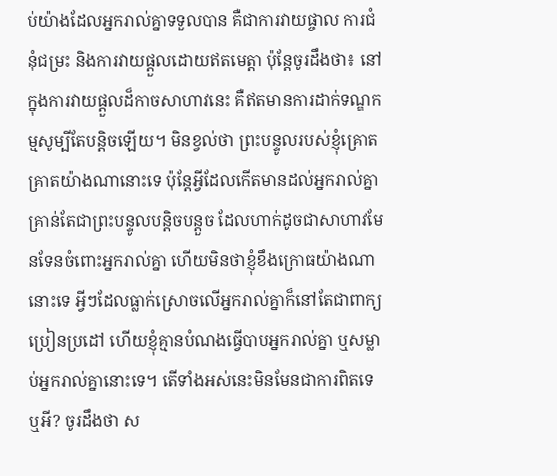ប់យ៉ាងដែលអ្នករាល់គ្នាទទួលបាន គឺជាការវាយផ្ចាល ការជំនុំជម្រះ និងការវាយផ្ដួលដោយឥតមេត្តា ប៉ុន្តែចូរដឹងថា៖ នៅក្នុងការវាយផ្ដួលដ៏កាចសាហាវនេះ គឺឥតមានការដាក់ទណ្ឌកម្មសូម្បីតែបន្តិចឡើយ។ មិនខ្វល់ថា ព្រះបន្ទូលរបស់ខ្ញុំគ្រោតគ្រាតយ៉ាងណានោះទេ ប៉ុន្តែអ្វីដែលកើតមានដល់អ្នករាល់គ្នា គ្រាន់តែជាព្រះបន្ទូលបន្តិចបន្តួច ដែលហាក់ដូចជាសាហាវមែនទែនចំពោះអ្នករាល់គ្នា ហើយមិនថាខ្ញុំខឹងក្រោធយ៉ាងណានោះទេ អ្វីៗដែលធ្លាក់ស្រោចលើអ្នករាល់គ្នាក៏នៅតែជាពាក្យប្រៀនប្រដៅ ហើយខ្ញុំគ្មានបំណងធ្វើបាបអ្នករាល់គ្នា ឬសម្លាប់អ្នករាល់គ្នានោះទេ។ តើទាំងអស់នេះមិនមែនជាការពិតទេឬអី? ចូរដឹងថា ស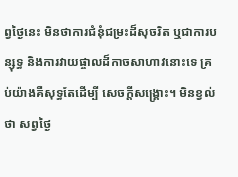ព្វថ្ងៃនេះ មិនថាការជំនុំជម្រះដ៏សុចរិត ឬជាការបន្សុទ្ធ និងការវាយផ្ចាលដ៏កាចសាហាវនោះទេ គ្រប់យ៉ាងគឺសុទ្ធតែដើម្បី សេចក្ដីសង្គ្រោះ។ មិនខ្វល់ថា សព្វថ្ងៃ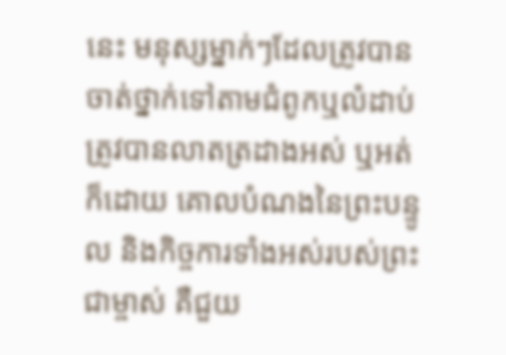នេះ មនុស្សម្នាក់ៗដែលត្រូវបានចាត់ថ្នាក់ទៅតាមជំពូកឬលំដាប់ ត្រូវបានលាតត្រដាងអស់ ឬអត់ក៏ដោយ គោលបំណងនៃព្រះបន្ទូល និងកិច្ចការទាំងអស់របស់ព្រះជាម្ចាស់ គឺជួយ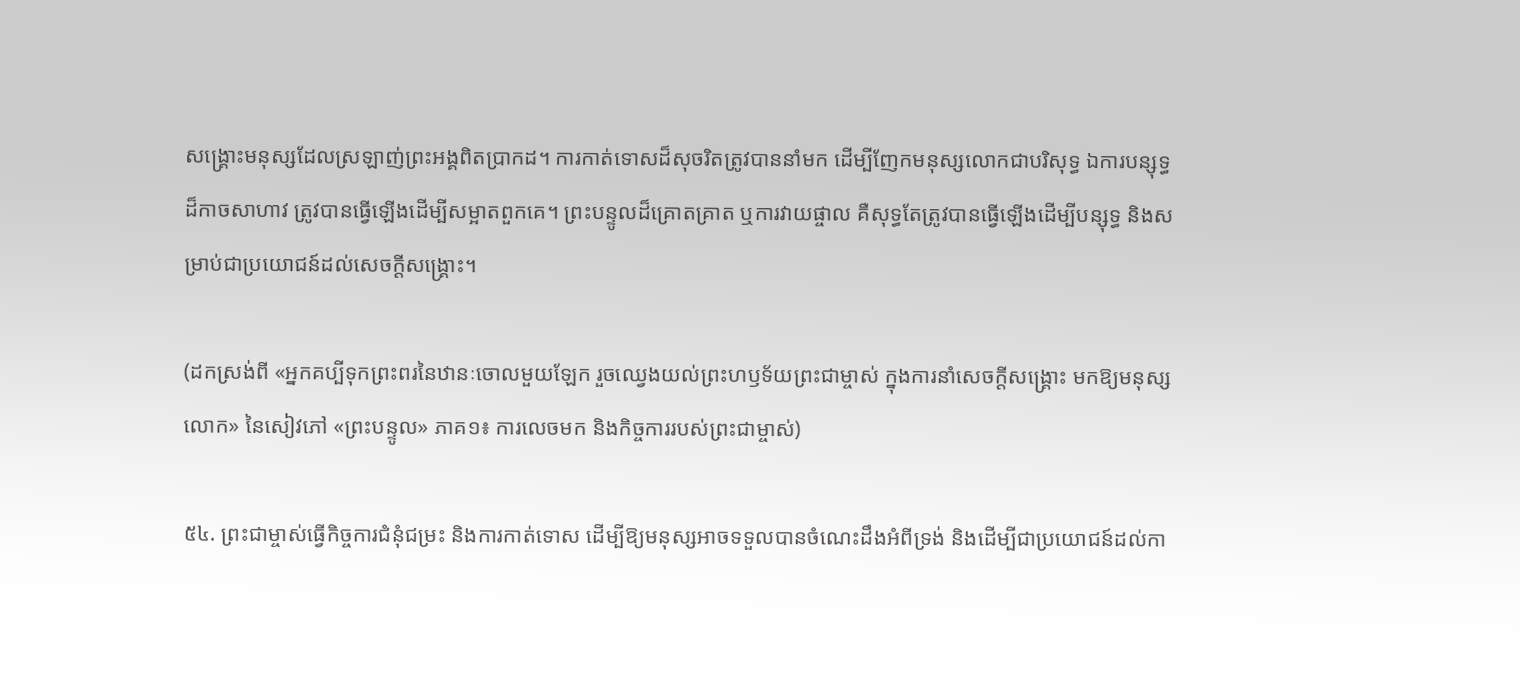សង្គ្រោះមនុស្សដែលស្រឡាញ់ព្រះអង្គពិតប្រាកដ។ ការកាត់ទោសដ៏សុចរិតត្រូវបាននាំមក ដើម្បីញែកមនុស្សលោកជាបរិសុទ្ធ ឯការបន្សុទ្ធដ៏កាចសាហាវ ត្រូវបានធ្វើឡើងដើម្បីសម្អាតពួកគេ។ ព្រះបន្ទូលដ៏គ្រោតគ្រាត ឬការវាយផ្ចាល គឺសុទ្ធតែត្រូវបានធ្វើឡើងដើម្បីបន្សុទ្ធ និងសម្រាប់ជាប្រយោជន៍ដល់សេចក្ដីសង្គ្រោះ។

(ដកស្រង់ពី «អ្នកគប្បីទុកព្រះពរនៃឋានៈចោលមួយឡែក រួចឈ្វេងយល់ព្រះហឫទ័យព្រះជាម្ចាស់ ក្នុងការនាំសេចក្ដីសង្គ្រោះ មកឱ្យមនុស្សលោក» នៃសៀវភៅ «ព្រះបន្ទូល» ភាគ១៖ ការលេចមក និងកិច្ចការរបស់ព្រះជាម្ចាស់)

៥៤. ព្រះជាម្ចាស់ធ្វើកិច្ចការជំនុំជម្រះ និងការកាត់ទោស ដើម្បីឱ្យមនុស្សអាចទទួលបានចំណេះដឹងអំពីទ្រង់ និងដើម្បីជាប្រយោជន៍ដល់កា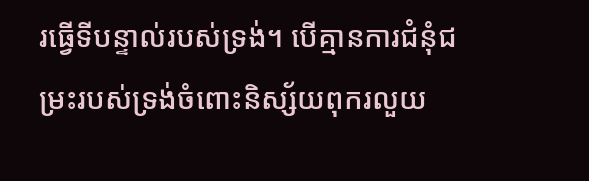រធ្វើទីបន្ទាល់របស់ទ្រង់។ បើគ្មានការជំនុំជម្រះរបស់ទ្រង់ចំពោះនិស្ស័យពុករលួយ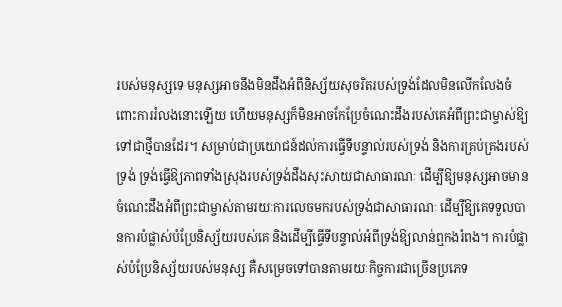របស់មនុស្សទេ មនុស្សអាចនឹងមិនដឹងអំពីនិស្ស័យសុចរិតរបស់ទ្រង់ដែលមិនលើកលែងចំពោះការរំលងនោះឡើយ ហើយមនុស្សក៏មិនអាចកែប្រែចំណេះដឹងរបស់គេអំពីព្រះជាម្ចាស់ឱ្យទៅជាថ្មីបានដែរ។ សម្រាប់ជាប្រយោជន៍ដល់ការធ្វើទីបន្ទាល់របស់ទ្រង់ និងការគ្រប់គ្រងរបស់ទ្រង់ ទ្រង់ធ្វើឱ្យភាពទាំងស្រុងរបស់ទ្រង់ដឹងសុះសាយជាសាធារណៈ ដើម្បីឱ្យមនុស្សអាចមានចំណេះដឹងអំពីព្រះជាម្ចាស់តាមរយៈការលេចមករបស់ទ្រង់ជាសាធារណៈ ដើម្បីឱ្យគេទទួលបានការបំផ្លាស់បំប្រែនិស្ស័យរបស់គេ និងដើម្បីធ្វើទីបន្ទាល់អំពីទ្រង់ឱ្យលាន់ឮកងរំពង។ ការបំផ្លាស់បំប្រែនិស្ស័យរបស់មនុស្ស គឺសម្រេចទៅបានតាមរយៈកិច្ចការជាច្រើនប្រភេទ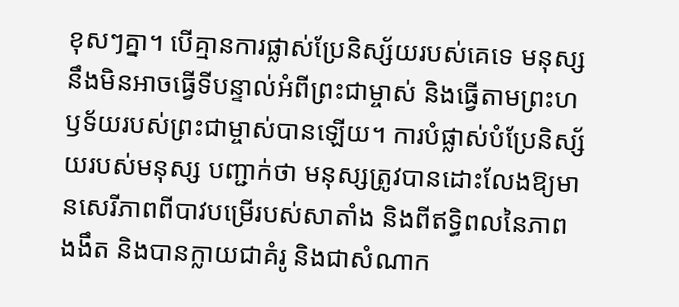ខុសៗគ្នា។ បើគ្មានការផ្លាស់ប្រែនិស្ស័យរបស់គេទេ មនុស្សនឹងមិនអាចធ្វើទីបន្ទាល់អំពីព្រះជាម្ចាស់ និងធ្វើតាមព្រះហឫទ័យរបស់ព្រះជាម្ចាស់បានឡើយ។ ការបំផ្លាស់បំប្រែនិស្ស័យរបស់មនុស្ស បញ្ជាក់ថា មនុស្សត្រូវបានដោះលែងឱ្យមានសេរីភាពពីបាវបម្រើរបស់សាតាំង និងពីឥទ្ធិពលនៃភាពងងឹត និងបានក្លាយជាគំរូ និងជាសំណាក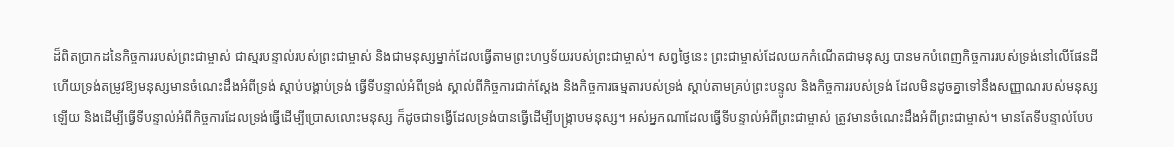ដ៏ពិតប្រាកដនៃកិច្ចការរបស់ព្រះជាម្ចាស់ ជាស្មរបន្ទាល់របស់ព្រះជាម្ចាស់ និងជាមនុស្សម្នាក់ដែលធ្វើតាមព្រះហឫទ័យរបស់ព្រះជាម្ចាស់។ សព្វថ្ងៃនេះ ព្រះជាម្ចាស់ដែលយកកំណើតជាមនុស្ស បានមកបំពេញកិច្ចការរបស់ទ្រង់នៅលើផែនដី ហើយទ្រង់តម្រូវឱ្យមនុស្សមានចំណេះដឹងអំពីទ្រង់ ស្ដាប់បង្គាប់ទ្រង់ ធ្វើទីបន្ទាល់អំពីទ្រង់ ស្គាល់ពីកិច្ចការជាក់ស្ដែង និងកិច្ចការធម្មតារបស់ទ្រង់ ស្ដាប់តាមគ្រប់ព្រះបន្ទូល និងកិច្ចការរបស់ទ្រង់ ដែលមិនដូចគ្នាទៅនឹងសញ្ញាណរបស់មនុស្សឡើយ និងដើម្បីធ្វើទីបន្ទាល់អំពីកិច្ចការដែលទ្រង់ធ្វើដើម្បីប្រោសលោះមនុស្ស ក៏ដូចជាទង្វើដែលទ្រង់បានធ្វើដើម្បីបង្ក្រាបមនុស្ស។ អស់អ្នកណាដែលធ្វើទីបន្ទាល់អំពីព្រះជាម្ចាស់ ត្រូវមានចំណេះដឹងអំពីព្រះជាម្ចាស់។ មានតែទីបន្ទាល់បែប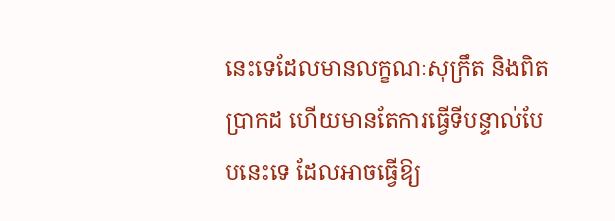នេះទេដែលមានលក្ខណៈសុក្រឹត និងពិតប្រាកដ ហើយមានតែការធ្វើទីបន្ទាល់បែបនេះទេ ដែលអាចធ្វើឱ្យ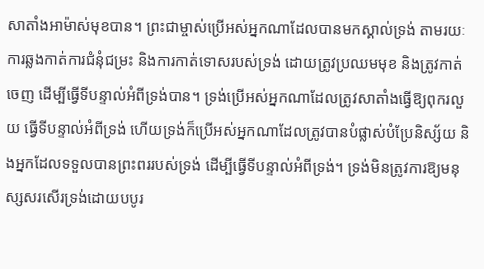សាតាំងអាម៉ាស់មុខបាន។ ព្រះជាម្ចាស់ប្រើអស់អ្នកណាដែលបានមកស្គាល់ទ្រង់ តាមរយៈការឆ្លងកាត់ការជំនុំជម្រះ និងការកាត់ទោសរបស់ទ្រង់ ដោយត្រូវប្រឈមមុខ និងត្រូវកាត់ចេញ ដើម្បីធ្វើទីបន្ទាល់អំពីទ្រង់បាន។ ទ្រង់ប្រើអស់អ្នកណាដែលត្រូវសាតាំងធ្វើឱ្យពុករលួយ ធ្វើទីបន្ទាល់អំពីទ្រង់ ហើយទ្រង់ក៏ប្រើអស់អ្នកណាដែលត្រូវបានបំផ្លាស់បំប្រែនិស្ស័យ និងអ្នកដែលទទួលបានព្រះពររបស់ទ្រង់ ដើម្បីធ្វើទីបន្ទាល់អំពីទ្រង់។ ទ្រង់មិនត្រូវការឱ្យមនុស្សសរសើរទ្រង់ដោយបបូរ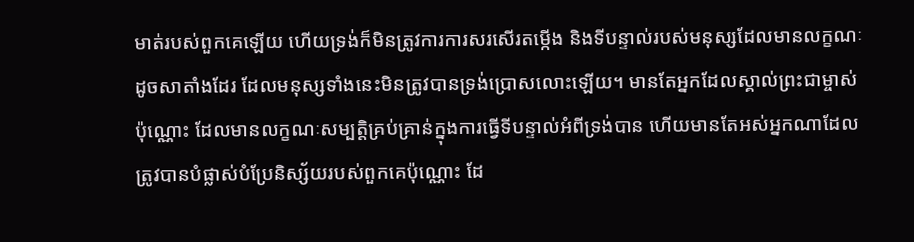មាត់របស់ពួកគេឡើយ ហើយទ្រង់ក៏មិនត្រូវការការសរសើរតម្កើង និងទីបន្ទាល់របស់មនុស្សដែលមានលក្ខណៈដូចសាតាំងដែរ ដែលមនុស្សទាំងនេះមិនត្រូវបានទ្រង់ប្រោសលោះឡើយ។ មានតែអ្នកដែលស្គាល់ព្រះជាម្ចាស់ប៉ុណ្ណោះ ដែលមានលក្ខណៈសម្បត្តិគ្រប់គ្រាន់ក្នុងការធ្វើទីបន្ទាល់អំពីទ្រង់បាន ហើយមានតែអស់អ្នកណាដែលត្រូវបានបំផ្លាស់បំប្រែនិស្ស័យរបស់ពួកគេប៉ុណ្ណោះ ដែ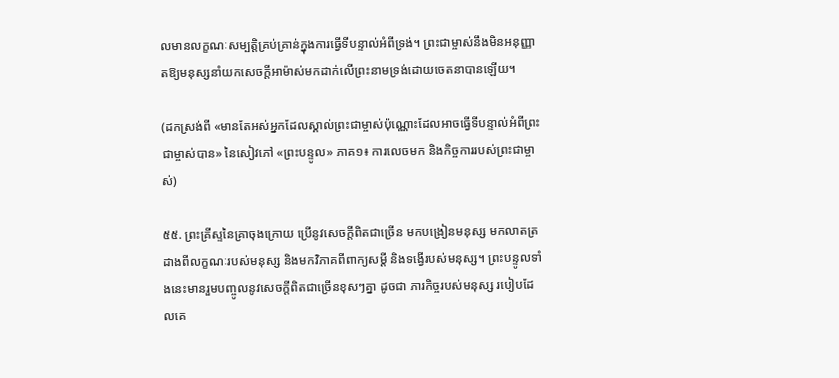លមានលក្ខណៈសម្បត្តិគ្រប់គ្រាន់ក្នុងការធ្វើទីបន្ទាល់អំពីទ្រង់។ ព្រះជាម្ចាស់នឹងមិនអនុញ្ញាតឱ្យមនុស្សនាំយកសេចក្តីអាម៉ាស់មកដាក់លើព្រះនាមទ្រង់ដោយចេតនាបានឡើយ។

(ដកស្រង់ពី «មានតែអស់អ្នកដែលស្គាល់ព្រះជាម្ចាស់ប៉ុណ្ណោះដែលអាចធ្វើទីបន្ទាល់អំពីព្រះជាម្ចាស់បាន» នៃសៀវភៅ «ព្រះបន្ទូល» ភាគ១៖ ការលេចមក និងកិច្ចការរបស់ព្រះជាម្ចាស់)

៥៥. ព្រះគ្រីស្ទនៃគ្រាចុងក្រោយ ប្រើនូវសេចក្ដីពិតជាច្រើន មកបង្រៀនមនុស្ស មកលាតត្រដាងពីលក្ខណៈរបស់មនុស្ស និងមកវិភាគពីពាក្យសម្ដី និងទង្វើរបស់មនុស្ស។ ព្រះបន្ទូលទាំងនេះមានរួមបញ្ចូលនូវសេចក្ដីពិតជាច្រើនខុសៗគ្នា ដូចជា ភារកិច្ចរបស់មនុស្ស របៀបដែលគេ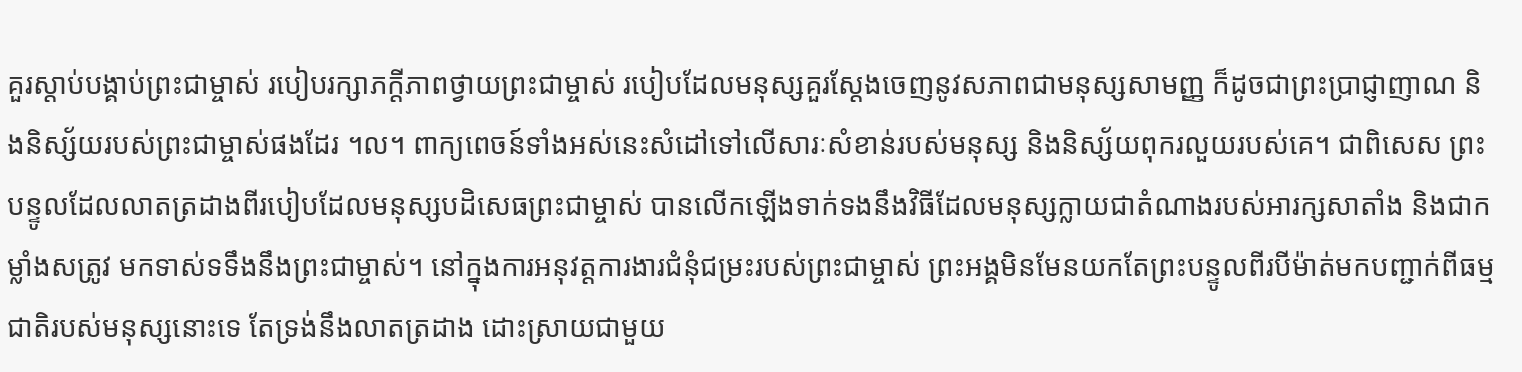គួរស្ដាប់បង្គាប់ព្រះជាម្ចាស់ របៀបរក្សាភក្ដីភាពថ្វាយព្រះជាម្ចាស់ របៀបដែលមនុស្សគួរស្ដែងចេញនូវសភាពជាមនុស្សសាមញ្ញ ក៏ដូចជាព្រះប្រាជ្ញាញាណ និងនិស្ស័យរបស់ព្រះជាម្ចាស់ផងដែរ ។ល។ ពាក្យពេចន៍ទាំងអស់នេះសំដៅទៅលើសារៈសំខាន់របស់មនុស្ស និងនិស្ស័យពុករលួយរបស់គេ។ ជាពិសេស ព្រះបន្ទូលដែលលាតត្រដាងពីរបៀបដែលមនុស្សបដិសេធព្រះជាម្ចាស់ បានលើកឡើងទាក់ទងនឹងវិធីដែលមនុស្សក្លាយជាតំណាងរបស់អារក្សសាតាំង និងជាកម្លាំងសត្រូវ មកទាស់ទទឹងនឹងព្រះជាម្ចាស់។ នៅក្នុងការអនុវត្តការងារជំនុំជម្រះរបស់ព្រះជាម្ចាស់ ព្រះអង្គមិនមែនយកតែព្រះបន្ទូលពីរបីម៉ាត់មកបញ្ជាក់ពីធម្មជាតិរបស់មនុស្សនោះទេ តែទ្រង់នឹងលាតត្រដាង ដោះស្រាយជាមួយ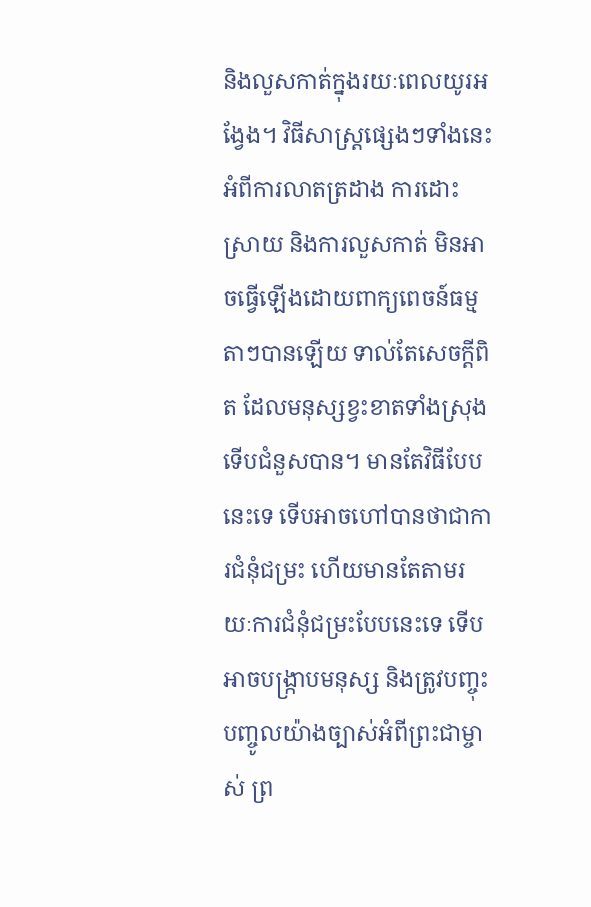និងលួសកាត់ក្នុងរយៈពេលយូរអង្វែង។ វិធីសាស្ដ្រផ្សេងៗទាំងនេះអំពីការលាតត្រដាង ការដោះស្រាយ និងការលួសកាត់ មិនអាចធ្វើឡើងដោយពាក្យពេចន៍ធម្មតាៗបានឡើយ ទាល់តែសេចក្ដីពិត ដែលមនុស្សខ្វះខាតទាំងស្រុង ទើបជំនួសបាន។ មានតែវិធីបែបនេះទេ ទើបអាចហៅបានថាជាការជំនុំជម្រះ ហើយមានតែតាមរយៈការជំនុំជម្រះបែបនេះទេ ទើបអាចបង្ក្រាបមនុស្ស និងត្រូវបញ្ចុះបញ្ចូលយ៉ាងច្បាស់អំពីព្រះជាម្ចាស់ ព្រ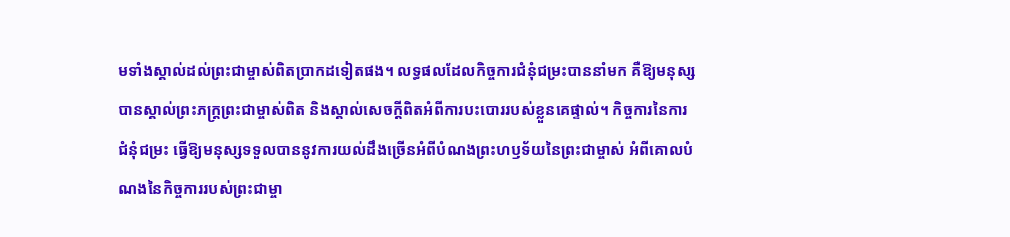មទាំងស្គាល់ដល់ព្រះជាម្ចាស់ពិតប្រាកដទៀតផង។ លទ្ធផលដែលកិច្ចការជំនុំជម្រះបាននាំមក គឺឱ្យមនុស្សបានស្គាល់ព្រះភក្ដ្រព្រះជាម្ចាស់ពិត និងស្គាល់សេចក្ដីពិតអំពីការបះបោររបស់ខ្លួនគេផ្ទាល់។ កិច្ចការនៃការជំនុំជម្រះ ធ្វើឱ្យមនុស្សទទួលបាននូវការយល់ដឹងច្រើនអំពីបំណងព្រះហឫទ័យនៃព្រះជាម្ចាស់ អំពីគោលបំណងនៃកិច្ចការរបស់ព្រះជាម្ចា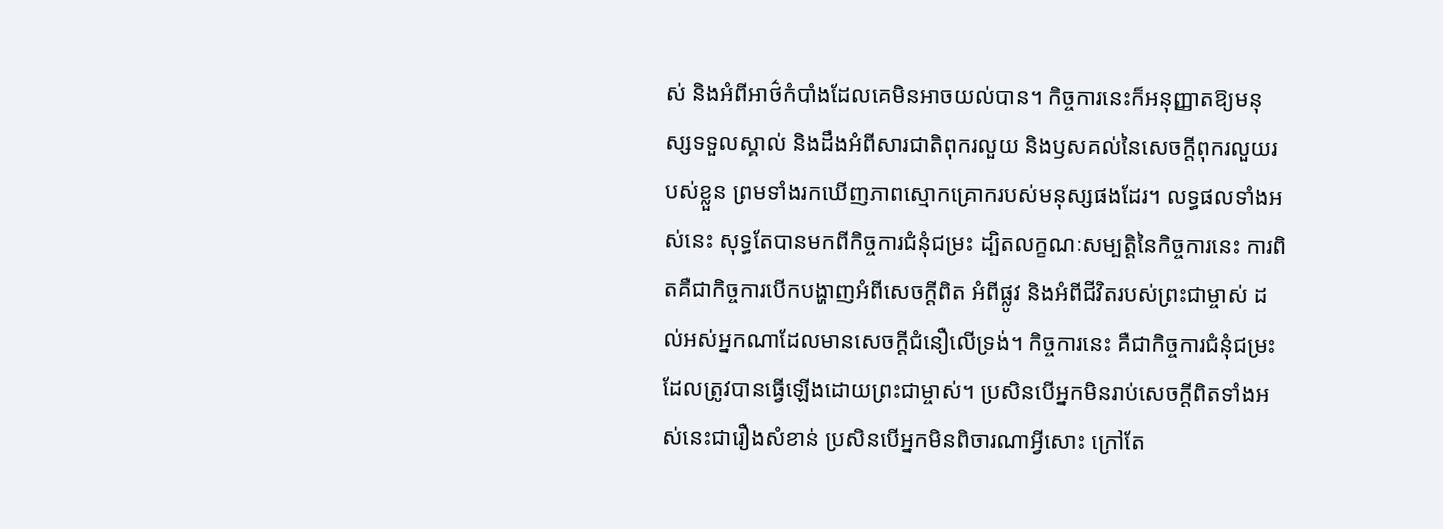ស់ និងអំពីអាថ៌កំបាំងដែលគេមិនអាចយល់បាន។ កិច្ចការនេះក៏អនុញ្ញាតឱ្យមនុស្សទទួលស្គាល់ និងដឹងអំពីសារជាតិពុករលួយ និងឫសគល់នៃសេចក្ដីពុករលួយរបស់ខ្លួន ព្រមទាំងរកឃើញភាពស្មោកគ្រោករបស់មនុស្សផងដែរ។ លទ្ធផលទាំងអស់នេះ សុទ្ធតែបានមកពីកិច្ចការជំនុំជម្រះ ដ្បិតលក្ខណៈសម្បត្តិនៃកិច្ចការនេះ ការពិតគឺជាកិច្ចការបើកបង្ហាញអំពីសេចក្ដីពិត អំពីផ្លូវ និងអំពីជីវិតរបស់ព្រះជាម្ចាស់ ដល់អស់អ្នកណាដែលមានសេចក្ដីជំនឿលើទ្រង់។ កិច្ចការនេះ គឺជាកិច្ចការជំនុំជម្រះដែលត្រូវបានធ្វើឡើងដោយព្រះជាម្ចាស់។ ប្រសិនបើអ្នកមិនរាប់សេចក្ដីពិតទាំងអស់នេះជារឿងសំខាន់ ប្រសិនបើអ្នកមិនពិចារណាអ្វីសោះ ក្រៅតែ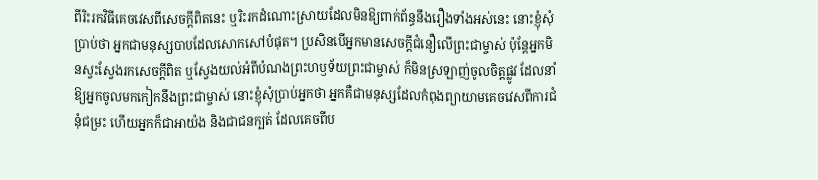ពីរិះរកវិធីគេចវេសពីសេចក្ដីពិតនេះ ឬរិះរកដំណោះស្រាយដែលមិនឱ្យពាក់ព័ន្ធនឹងរឿងទាំងអស់នេះ នោះខ្ញុំសុំប្រាប់ថា អ្នកជាមនុស្សបាបដែលសោកសៅបំផុត។ ប្រសិនបើអ្នកមានសេចក្ដីជំនឿលើព្រះជាម្ចាស់ ប៉ុន្តែអ្នកមិនស្វះស្វែងរកសេចក្ដីពិត ឬស្វែងយល់អំពីបំណងព្រះហឫទ័យព្រះជាម្ចាស់ ក៏មិនស្រឡាញ់ចូលចិត្តផ្លូវ ដែលនាំឱ្យអ្នកចូលមកកៀកនឹងព្រះជាម្ចាស់ នោះខ្ញុំសុំប្រាប់អ្នកថា អ្នកគឺជាមនុស្សដែលកំពុងព្យាយាមគេចវេសពីការជំនុំជម្រះ ហើយអ្នកក៏ជាអាយ៉ង និងជាជនក្បត់ ដែលគេចពីប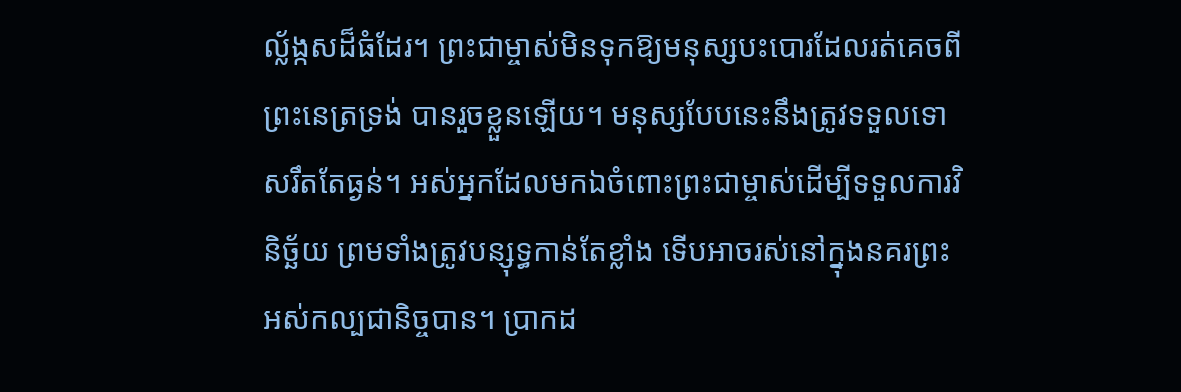ល្ល័ង្កសដ៏ធំដែរ។ ព្រះជាម្ចាស់មិនទុកឱ្យមនុស្សបះបោរដែលរត់គេចពីព្រះនេត្រទ្រង់ បានរួចខ្លួនឡើយ។ មនុស្សបែបនេះនឹងត្រូវទទួលទោសរឹតតែធ្ងន់។ អស់អ្នកដែលមកឯចំពោះព្រះជាម្ចាស់ដើម្បីទទួលការវិនិច្ឆ័យ ព្រមទាំងត្រូវបន្សុទ្ធកាន់តែខ្លាំង ទើបអាចរស់នៅក្នុងនគរព្រះអស់កល្បជានិច្ចបាន។ ប្រាកដ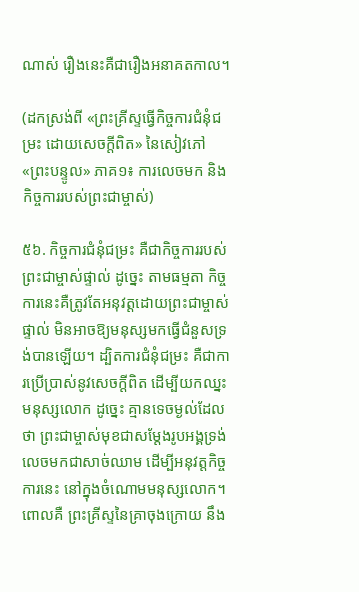ណាស់ រឿងនេះគឺជារឿងអនាគតកាល។

(ដកស្រង់ពី «ព្រះគ្រីស្ទធ្វើកិច្ចការជំនុំជម្រះ ដោយសេចក្ដីពិត» នៃសៀវភៅ «ព្រះបន្ទូល» ភាគ១៖ ការលេចមក និងកិច្ចការរបស់ព្រះជាម្ចាស់)

៥៦. កិច្ចការជំនុំជម្រះ គឺជាកិច្ចការរបស់ព្រះជាម្ចាស់ផ្ទាល់ ដូច្នេះ តាមធម្មតា កិច្ចការនេះគឺត្រូវតែអនុវត្តដោយព្រះជាម្ចាស់ផ្ទាល់ មិនអាចឱ្យមនុស្សមកធ្វើជំនួសទ្រង់បានឡើយ។ ដ្បិតការជំនុំជម្រះ គឺជាការប្រើប្រាស់នូវសេចក្ដីពិត ដើម្បីយកឈ្នះមនុស្សលោក ដូច្នេះ គ្មានទេចម្ងល់ដែលថា ព្រះជាម្ចាស់មុខជាសម្ដែងរូបអង្គទ្រង់លេចមកជាសាច់ឈាម ដើម្បីអនុវត្តកិច្ចការនេះ នៅក្នុងចំណោមមនុស្សលោក។ ពោលគឺ ព្រះគ្រីស្ទនៃគ្រាចុងក្រោយ នឹង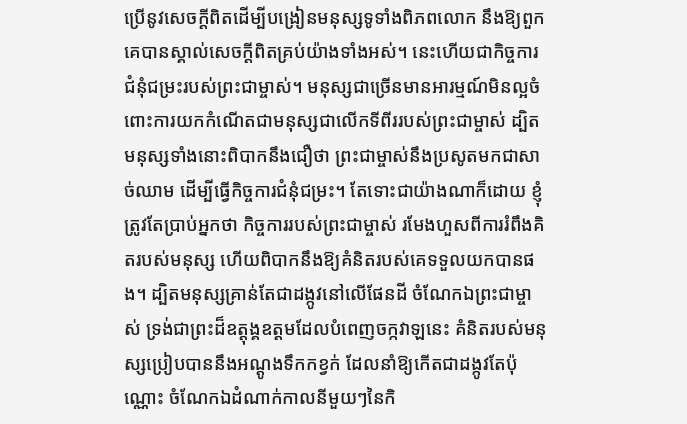ប្រើនូវសេចក្ដីពិតដើម្បីបង្រៀនមនុស្សទូទាំងពិភពលោក នឹងឱ្យពួកគេបានស្គាល់សេចក្ដីពិតគ្រប់យ៉ាងទាំងអស់។ នេះហើយជាកិច្ចការជំនុំជម្រះរបស់ព្រះជាម្ចាស់។ មនុស្សជាច្រើនមានអារម្មណ៍មិនល្អចំពោះការយកកំណើតជាមនុស្សជាលើកទីពីររបស់ព្រះជាម្ចាស់ ដ្បិតមនុស្សទាំងនោះពិបាកនឹងជឿថា ព្រះជាម្ចាស់នឹងប្រសូតមកជាសាច់ឈាម ដើម្បីធ្វើកិច្ចការជំនុំជម្រះ។ តែទោះជាយ៉ាងណាក៏ដោយ ខ្ញុំត្រូវតែប្រាប់អ្នកថា កិច្ចការរបស់ព្រះជាម្ចាស់ រមែងហួសពីការរំពឹងគិតរបស់មនុស្ស ហើយពិបាកនឹងឱ្យគំនិតរបស់គេទទួលយកបានផង។ ដ្បិតមនុស្សគ្រាន់តែជាដង្កូវនៅលើផែនដី ចំណែកឯព្រះជាម្ចាស់ ទ្រង់ជាព្រះដ៏ឧត្ដុង្គឧត្ដមដែលបំពេញចក្កវាឡនេះ គំនិតរបស់មនុស្សប្រៀបបាននឹងអណ្ដូងទឹកកខ្វក់ ដែលនាំឱ្យកើតជាដង្កូវតែប៉ុណ្ណោះ ចំណែកឯដំណាក់កាលនីមួយៗនៃកិ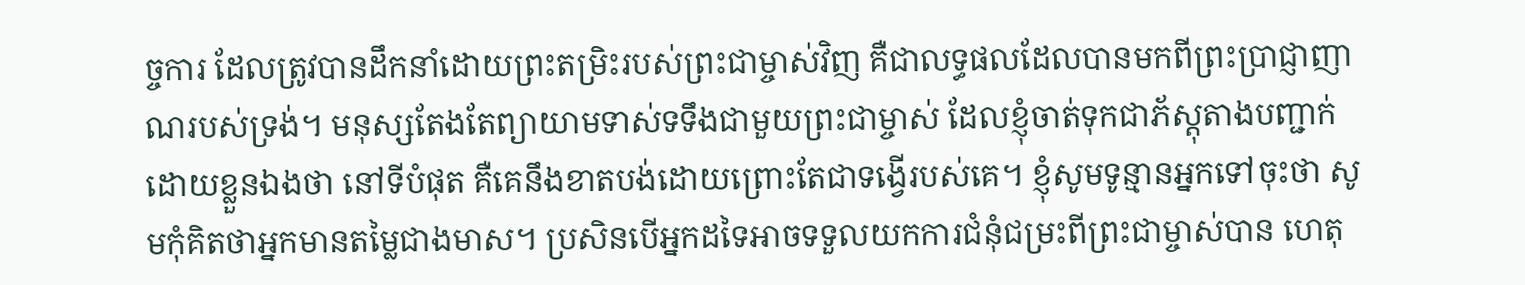ច្ចការ ដែលត្រូវបានដឹកនាំដោយព្រះតម្រិះរបស់ព្រះជាម្ចាស់វិញ គឺជាលទ្ធផលដែលបានមកពីព្រះប្រាជ្ញាញាណរបស់ទ្រង់។ មនុស្សតែងតែព្យាយាមទាស់ទទឹងជាមួយព្រះជាម្ចាស់ ដែលខ្ញុំចាត់ទុកជាភ័ស្តុតាងបញ្ជាក់ដោយខ្លួនឯងថា នៅទីបំផុត គឺគេនឹងខាតបង់ដោយព្រោះតែជាទង្វើរបស់គេ។ ខ្ញុំសូមទូន្មានអ្នកទៅចុះថា សូមកុំគិតថាអ្នកមានតម្លៃជាងមាស។ ប្រសិនបើអ្នកដទៃអាចទទួលយកការជំនុំជម្រះពីព្រះជាម្ចាស់បាន ហេតុ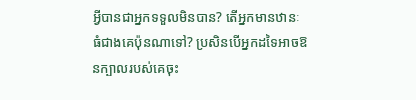អ្វីបានជាអ្នកទទួលមិនបាន? តើអ្នកមានឋានៈធំជាងគេប៉ុនណាទៅ? ប្រសិនបើអ្នកដទៃអាចឱនក្បាលរបស់គេចុះ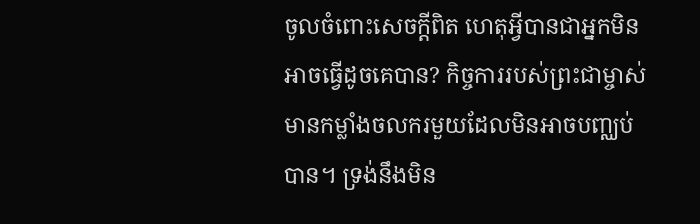ចូលចំពោះសេចក្ដីពិត ហេតុអ្វីបានជាអ្នកមិនអាចធ្វើដូចគេបាន? កិច្ចការរបស់ព្រះជាម្ចាស់ មានកម្លាំងចលករមួយដែលមិនអាចបញ្ឈប់បាន។ ទ្រង់នឹងមិន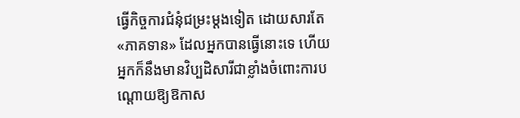ធ្វើកិច្ចការជំនុំជម្រះម្ដងទៀត ដោយសារតែ «ភាគទាន» ដែលអ្នកបានធ្វើនោះទេ ហើយអ្នកក៏នឹងមានវិប្បដិសារីជាខ្លាំងចំពោះការបណ្ដោយឱ្យឱកាស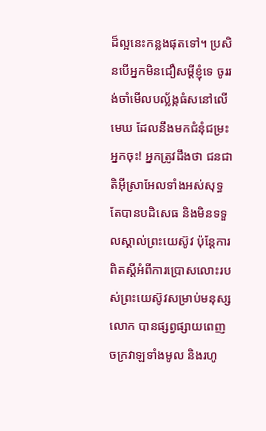ដ៏ល្អនេះកន្លងផុតទៅ។ ប្រសិនបើអ្នកមិនជឿសម្ដីខ្ញុំទេ ចូររង់ចាំមើលបល្ល័ង្កធំសនៅលើមេឃ ដែលនឹងមកជំនុំជម្រះអ្នកចុះ! អ្នកត្រូវដឹងថា ជនជាតិអ៊ីស្រាអែលទាំងអស់សុទ្ធតែបានបដិសេធ និងមិនទទួលស្គាល់ព្រះយេស៊ូវ ប៉ុន្តែការពិតស្ដីអំពីការប្រោសលោះរបស់ព្រះយេស៊ូវសម្រាប់មនុស្សលោក បានផ្សព្វផ្សាយពេញចក្រវាឡទាំងមូល និងរហូ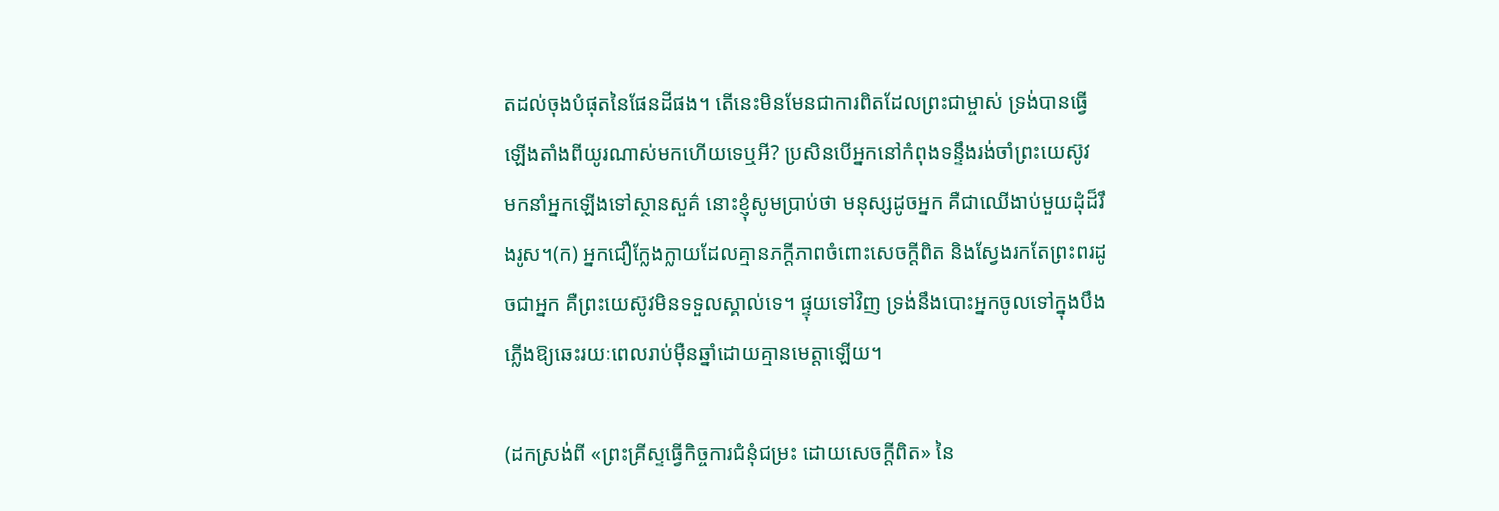តដល់ចុងបំផុតនៃផែនដីផង។ តើនេះមិនមែនជាការពិតដែលព្រះជាម្ចាស់ ទ្រង់បានធ្វើឡើងតាំងពីយូរណាស់មកហើយទេឬអី? ប្រសិនបើអ្នកនៅកំពុងទន្ទឹងរង់ចាំព្រះយេស៊ូវ មកនាំអ្នកឡើងទៅស្ថានសួគ៌ នោះខ្ញុំសូមប្រាប់ថា មនុស្សដូចអ្នក គឺជាឈើងាប់មួយដុំដ៏រឹងរូស។(ក) អ្នកជឿក្លែងក្លាយដែលគ្មានភក្ដីភាពចំពោះសេចក្ដីពិត និងស្វែងរកតែព្រះពរដូចជាអ្នក គឺព្រះយេស៊ូវមិនទទួលស្គាល់ទេ។ ផ្ទុយទៅវិញ ទ្រង់នឹងបោះអ្នកចូលទៅក្នុងបឹងភ្លើងឱ្យឆេះរយៈពេលរាប់ម៉ឺនឆ្នាំដោយគ្មានមេត្តាឡើយ។

(ដកស្រង់ពី «ព្រះគ្រីស្ទធ្វើកិច្ចការជំនុំជម្រះ ដោយសេចក្ដីពិត» នៃ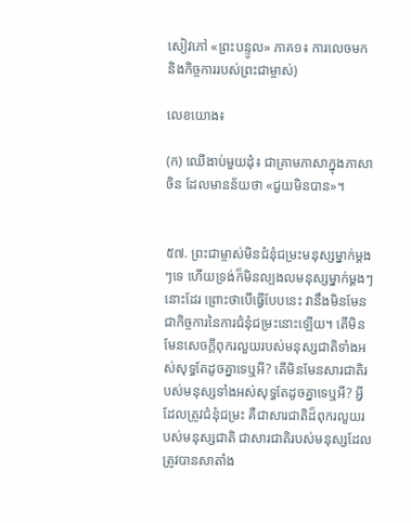សៀវភៅ «ព្រះបន្ទូល» ភាគ១៖ ការលេចមក និងកិច្ចការរបស់ព្រះជាម្ចាស់)

លេខយោង៖

(ក) ឈើងាប់មួយដុំ៖ ជាគ្រាមភាសាក្នុងភាសាចិន ដែលមានន័យថា «ជួយមិនបាន»។


៥៧. ព្រះជាម្ចាស់មិនជំនុំជម្រះមនុស្សម្នាក់ម្ដងៗទេ ហើយទ្រង់ក៏មិនល្បងលមនុស្សម្នាក់ម្ដងៗនោះដែរ ព្រោះថាបើធ្វើបែបនេះ វានឹងមិនមែនជាកិច្ចការនៃការជំនុំជម្រះនោះឡើយ។ តើមិនមែនសេចក្តីពុករលួយរបស់មនុស្សជាតិទាំងអស់សុទ្ធតែដូចគ្នាទេឬអី? តើមិនមែនសារជាតិរបស់មនុស្សទាំងអស់សុទ្ធតែដូចគ្នាទេឬអី? អ្វីដែលត្រូវជំនុំជម្រះ គឺជាសារជាតិដ៏ពុករលួយរបស់មនុស្សជាតិ ជាសារជាតិរបស់មនុស្សដែលត្រូវបានសាតាំង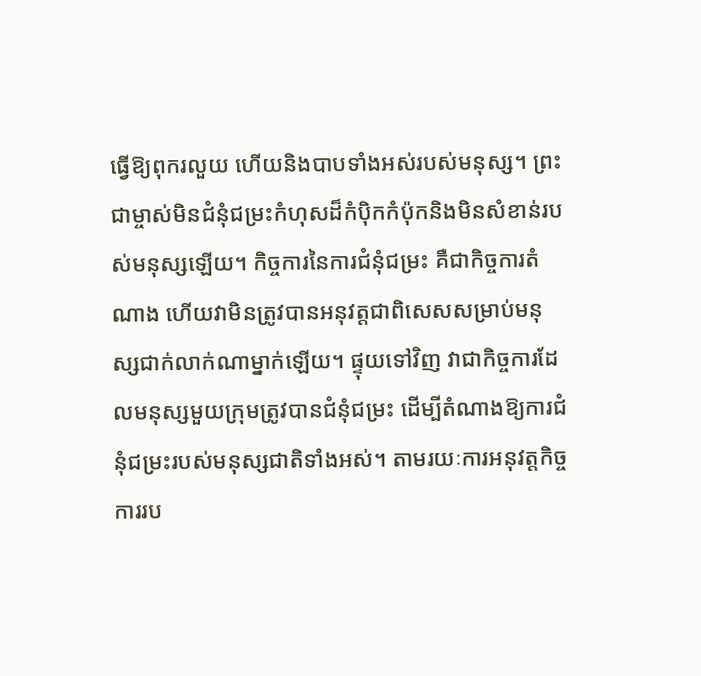ធ្វើឱ្យពុករលួយ ហើយនិងបាបទាំងអស់របស់មនុស្ស។ ព្រះជាម្ចាស់មិនជំនុំជម្រះកំហុសដ៏កំប៉ិកកំប៉ុកនិងមិនសំខាន់របស់មនុស្សឡើយ។ កិច្ចការនៃការជំនុំជម្រះ គឺជាកិច្ចការតំណាង ហើយវាមិនត្រូវបានអនុវត្តជាពិសេសសម្រាប់មនុស្សជាក់លាក់ណាម្នាក់ឡើយ។ ផ្ទុយទៅវិញ វាជាកិច្ចការដែលមនុស្សមួយក្រុមត្រូវបានជំនុំជម្រះ ដើម្បីតំណាងឱ្យការជំនុំជម្រះរបស់មនុស្សជាតិទាំងអស់។ តាមរយៈការអនុវត្តកិច្ចការរប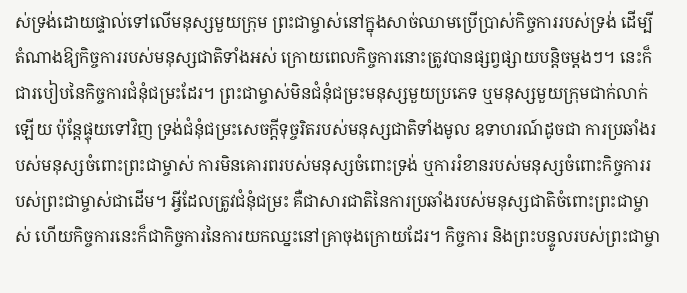ស់ទ្រង់ដោយផ្ទាល់ទៅលើមនុស្សមួយក្រុម ព្រះជាម្ចាស់នៅក្នុងសាច់ឈាមប្រើប្រាស់កិច្ចការរបស់ទ្រង់ ដើម្បីតំណាងឱ្យកិច្ចការរបស់មនុស្សជាតិទាំងអស់ ក្រោយពេលកិច្ចការនោះត្រូវបានផ្សព្វផ្សាយបន្ដិចម្ដងៗ។ នេះក៏ជារបៀបនៃកិច្ចការជំនុំជម្រះដែរ។ ព្រះជាម្ចាស់មិនជំនុំជម្រះមនុស្សមួយប្រភេទ ឬមនុស្សមួយក្រុមជាក់លាក់ឡើយ ប៉ុន្តែផ្ទុយទៅវិញ ទ្រង់ជំនុំជម្រះសេចក្តីទុច្ចរិតរបស់មនុស្សជាតិទាំងមូល ឧទាហរណ៍ដូចជា ការប្រឆាំងរបស់មនុស្សចំពោះព្រះជាម្ចាស់ ការមិនគោរពរបស់មនុស្សចំពោះទ្រង់ ឬការរំខានរបស់មនុស្សចំពោះកិច្ចការរបស់ព្រះជាម្ចាស់ជាដើម។ អ្វីដែលត្រូវជំនុំជម្រះ គឺជាសារជាតិនៃការប្រឆាំងរបស់មនុស្សជាតិចំពោះព្រះជាម្ចាស់ ហើយកិច្ចការនេះក៏ជាកិច្ចការនៃការយកឈ្នះនៅគ្រាចុងក្រោយដែរ។ កិច្ចការ និងព្រះបន្ទូលរបស់ព្រះជាម្ចា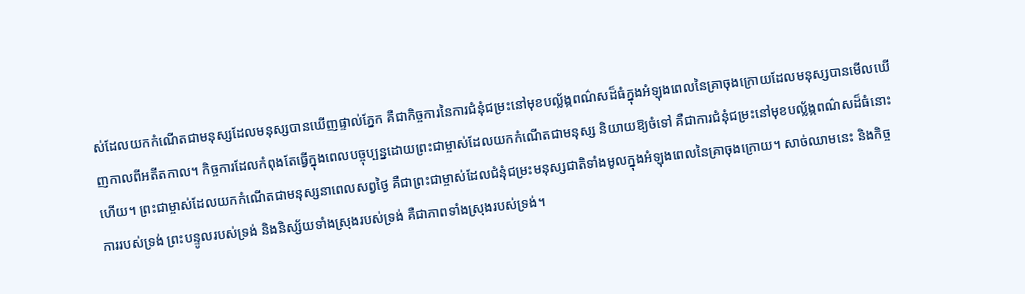ស់ដែលយកកំណើតជាមនុស្សដែលមនុស្សបានឃើញផ្ទាល់ភ្នែក គឺជាកិច្ចការនៃការជំនុំជម្រះនៅមុខបល្ល័ង្កពណ៌សដ៏ធំក្នុងអំឡុងពេលនៃគ្រាចុងក្រោយដែលមនុស្សបានមើលឃើញកាលពីអតីតកាល។ កិច្ចការដែលកំពុងតែធ្វើក្នុងពេលបច្ចុប្បន្នដោយព្រះជាម្ចាស់ដែលយកកំណើតជាមនុស្ស និយាយឱ្យចំទៅ គឺជាការជំនុំជម្រះនៅមុខបល្ល័ង្កពណ៌សដ៏ធំនោះហើយ។ ព្រះជាម្ចាស់ដែលយកកំណើតជាមនុស្សនាពេលសព្វថ្ងៃ គឺជាព្រះជាម្ចាស់ដែលជំនុំជម្រះមនុស្សជាតិទាំងមូលក្នុងអំឡុងពេលនៃគ្រាចុងក្រោយ។ សាច់ឈាមនេះ និងកិច្ចការរបស់ទ្រង់ ព្រះបន្ទូលរបស់ទ្រង់ និងនិស្ស័យទាំងស្រុងរបស់ទ្រង់ គឺជាភាពទាំងស្រុងរបស់ទ្រង់។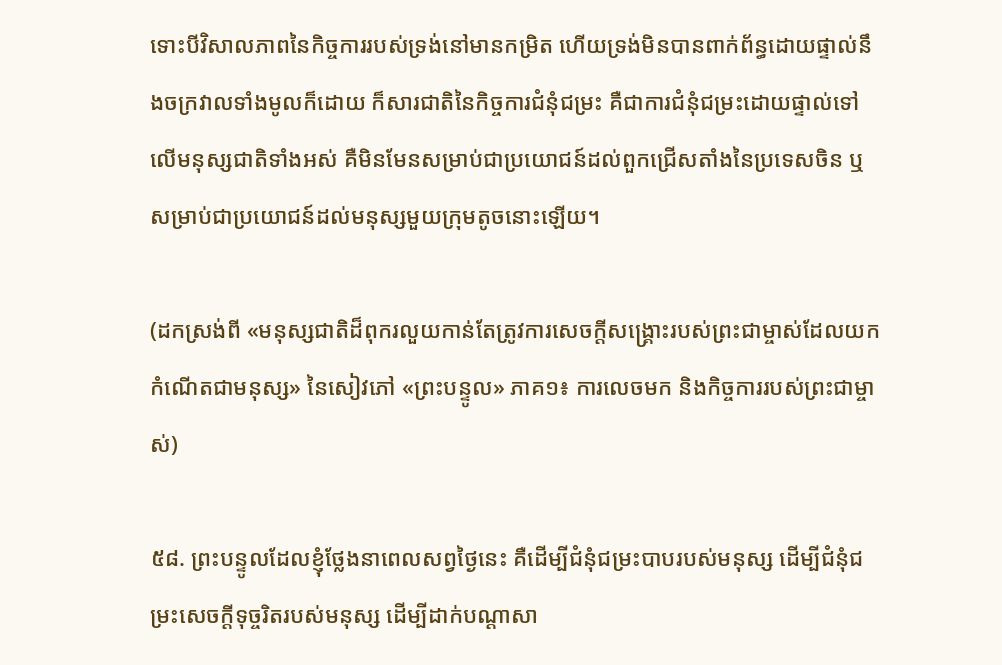ទោះបីវិសាលភាពនៃកិច្ចការរបស់ទ្រង់នៅមានកម្រិត ហើយទ្រង់មិនបានពាក់ព័ន្ធដោយផ្ទាល់នឹងចក្រវាលទាំងមូលក៏ដោយ ក៏សារជាតិនៃកិច្ចការជំនុំជម្រះ គឺជាការជំនុំជម្រះដោយផ្ទាល់ទៅលើមនុស្សជាតិទាំងអស់ គឺមិនមែនសម្រាប់ជាប្រយោជន៍ដល់ពួកជ្រើសតាំងនៃប្រទេសចិន ឬសម្រាប់ជាប្រយោជន៍ដល់មនុស្សមួយក្រុមតូចនោះឡើយ។

(ដកស្រង់ពី «មនុស្សជាតិដ៏ពុករលួយកាន់តែត្រូវការសេចក្តីសង្រ្គោះរបស់ព្រះជាម្ចាស់ដែលយកកំណើតជាមនុស្ស» នៃសៀវភៅ «ព្រះបន្ទូល» ភាគ១៖ ការលេចមក និងកិច្ចការរបស់ព្រះជាម្ចាស់)

៥៨. ព្រះបន្ទូលដែលខ្ញុំថ្លែងនាពេលសព្វថ្ងៃនេះ គឺដើម្បីជំនុំជម្រះបាបរបស់មនុស្ស ដើម្បីជំនុំជម្រះសេចក្តីទុច្ចរិតរបស់មនុស្ស ដើម្បីដាក់បណ្ដាសា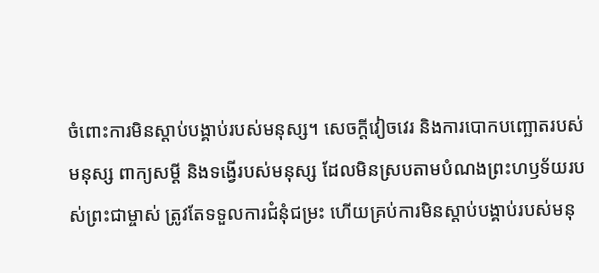ចំពោះការមិនស្ដាប់បង្គាប់របស់មនុស្ស។ សេចក្តីវៀចវេរ និងការបោកបញ្ឆោតរបស់មនុស្ស ពាក្យសម្ដី និងទង្វើរបស់មនុស្ស ដែលមិនស្របតាមបំណងព្រះហឫទ័យរបស់ព្រះជាម្ចាស់ ត្រូវតែទទួលការជំនុំជម្រះ ហើយគ្រប់ការមិនស្ដាប់បង្គាប់របស់មនុ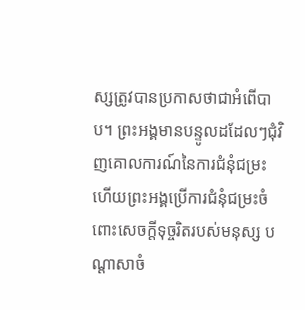ស្សត្រូវបានប្រកាសថាជាអំពើបាប។ ព្រះអង្គមានបន្ទូលដដែលៗជុំវិញគោលការណ៍នៃការជំនុំជម្រះ ហើយព្រះអង្គប្រើការជំនុំជម្រះចំពោះសេចក្តីទុច្ចរិតរបស់មនុស្ស បណ្ដាសាចំ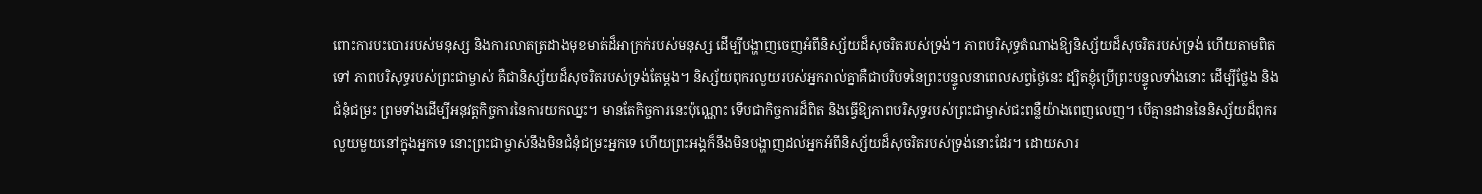ពោះការបះបោររបស់មនុស្ស និងការលាតត្រដាងមុខមាត់ដ៏អាក្រក់របស់មនុស្ស ដើម្បីបង្ហាញចេញអំពីនិស្ស័យដ៏សុចរិតរបស់ទ្រង់។ ភាពបរិសុទ្ធតំណាងឱ្យនិស្ស័យដ៏សុចរិតរបស់ទ្រង់ ហើយតាមពិតទៅ ភាពបរិសុទ្ធរបស់ព្រះជាម្ចាស់ គឺជានិស្ស័យដ៏សុចរិតរបស់ទ្រង់តែម្ដង។ និស្ស័យពុករលួយរបស់អ្នករាល់គ្នាគឺជាបរិបទនៃព្រះបន្ទូលនាពេលសព្វថ្ងៃនេះ ដ្បិតខ្ញុំប្រើព្រះបន្ទូលទាំងនោះ ដើម្បីថ្លែង និងជំនុំជម្រះ ព្រមទាំងដើម្បីអនុវត្តកិច្ចការនៃការយកឈ្នះ។ មានតែកិច្ចការនេះប៉ុណ្ណោះ ទើបជាកិច្ចការដ៏ពិត និងធ្វើឱ្យភាពបរិសុទ្ធរបស់ព្រះជាម្ចាស់ជះពន្លឺយ៉ាងពេញលេញ។ បើគ្មានដាននៃនិស្ស័យដ៏ពុករលួយមួយនៅក្នុងអ្នកទេ នោះព្រះជាម្ចាស់នឹងមិនជំនុំជម្រះអ្នកទេ ហើយព្រះអង្គក៏នឹងមិនបង្ហាញដល់អ្នកអំពីនិស្ស័យដ៏សុចរិតរបស់ទ្រង់នោះដែរ។ ដោយសារ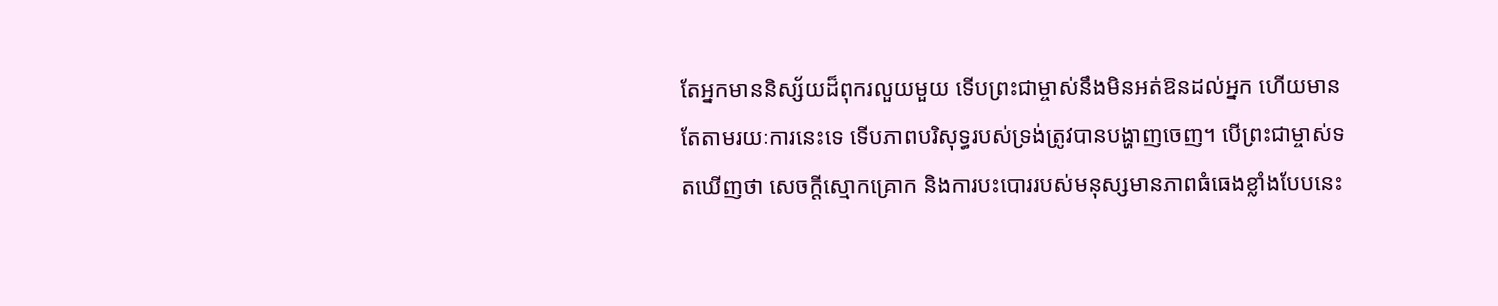តែអ្នកមាននិស្ស័យដ៏ពុករលួយមួយ ទើបព្រះជាម្ចាស់នឹងមិនអត់ឱនដល់អ្នក ហើយមានតែតាមរយៈការនេះទេ ទើបភាពបរិសុទ្ធរបស់ទ្រង់ត្រូវបានបង្ហាញចេញ។ បើព្រះជាម្ចាស់ទតឃើញថា សេចក្តីស្មោកគ្រោក និងការបះបោររបស់មនុស្សមានភាពធំធេងខ្លាំងបែបនេះ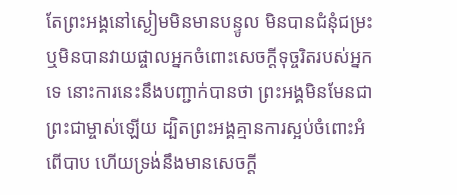តែព្រះអង្គនៅស្ងៀមមិនមានបន្ទូល មិនបានជំនុំជម្រះ ឬមិនបានវាយផ្ចាលអ្នកចំពោះសេចក្តីទុច្ចរិតរបស់អ្នកទេ នោះការនេះនឹងបញ្ជាក់បានថា ព្រះអង្គមិនមែនជាព្រះជាម្ចាស់ឡើយ ដ្បិតព្រះអង្គគ្មានការស្អប់ចំពោះអំពើបាប ហើយទ្រង់នឹងមានសេចក្តី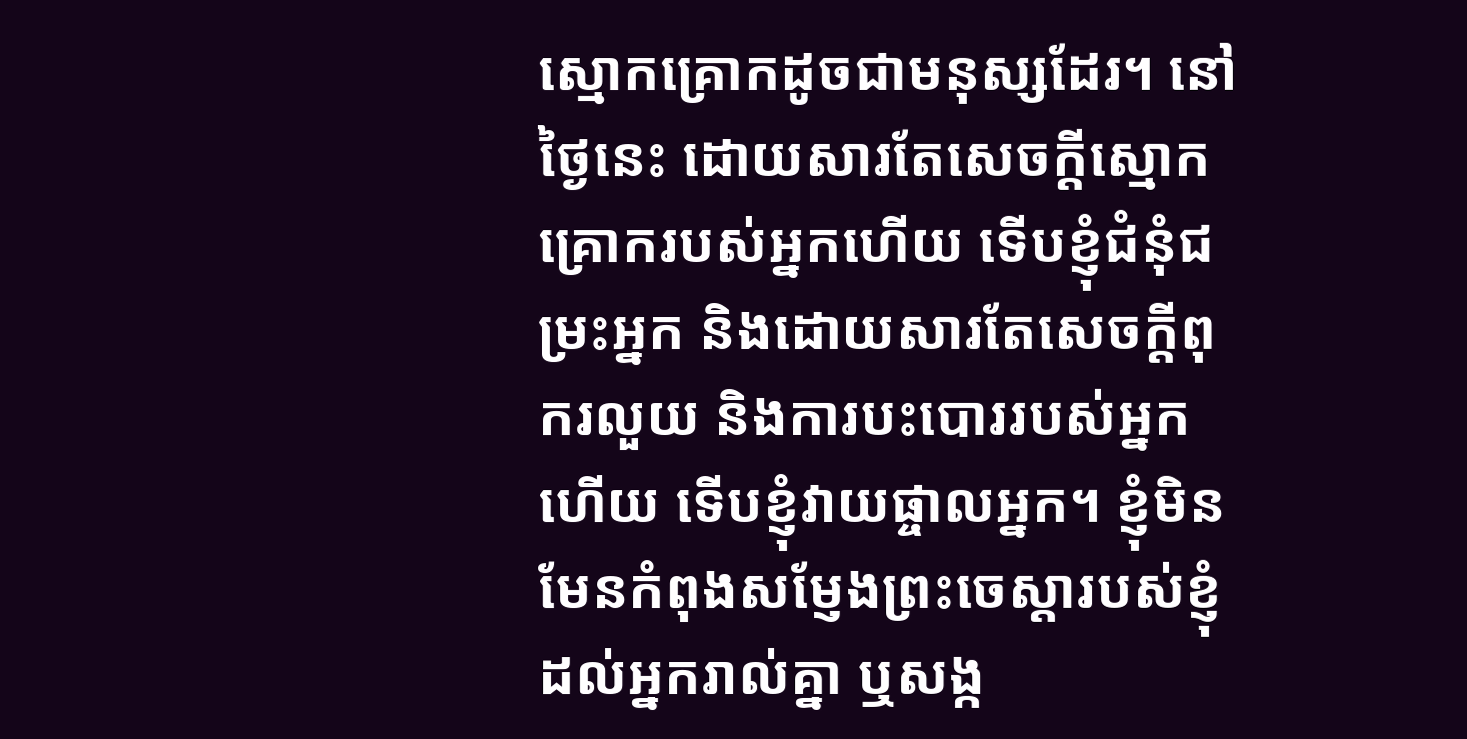ស្មោកគ្រោកដូចជាមនុស្សដែរ។ នៅថ្ងៃនេះ ដោយសារតែសេចក្តីស្មោកគ្រោករបស់អ្នកហើយ ទើបខ្ញុំជំនុំជម្រះអ្នក និងដោយសារតែសេចក្តីពុករលួយ និងការបះបោររបស់អ្នកហើយ ទើបខ្ញុំវាយផ្ចាលអ្នក។ ខ្ញុំមិនមែនកំពុងសម្ញែងព្រះចេស្ដារបស់ខ្ញុំដល់អ្នករាល់គ្នា ឬសង្ក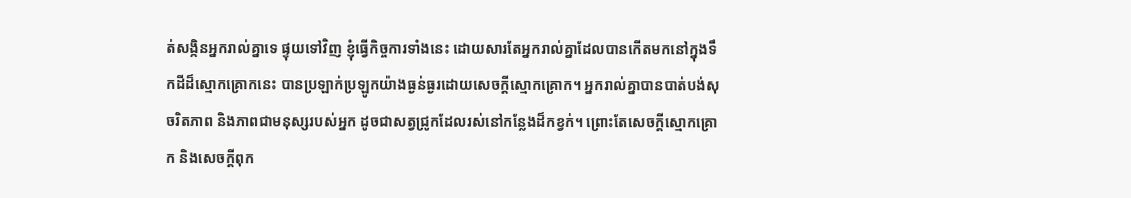ត់សង្កិនអ្នករាល់គ្នាទេ ផ្ទុយទៅវិញ ខ្ញុំធ្វើកិច្ចការទាំងនេះ ដោយសារតែអ្នករាល់គ្នាដែលបានកើតមកនៅក្នុងទឹកដីដ៏ស្មោកគ្រោកនេះ បានប្រឡាក់ប្រឡូកយ៉ាងធ្ងន់ធ្ងរដោយសេចក្តីស្មោកគ្រោក។ អ្នករាល់គ្នាបានបាត់បង់សុចរិតភាព និងភាពជាមនុស្សរបស់អ្នក ដូចជាសត្វជ្រូកដែលរស់នៅកន្លែងដ៏កខ្វក់។ ព្រោះតែសេចក្តីស្មោកគ្រោក និងសេចក្តីពុក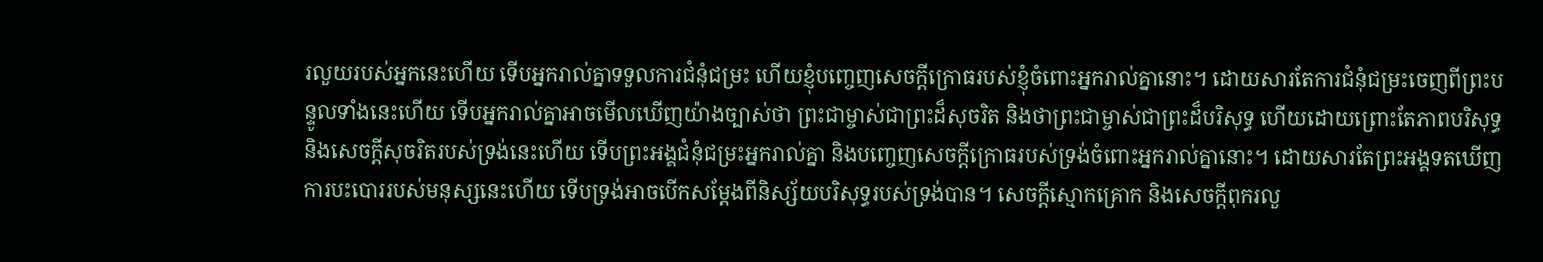រលួយរបស់អ្នកនេះហើយ ទើបអ្នករាល់គ្នាទទួលការជំនុំជម្រះ ហើយខ្ញុំបញ្ចេញសេចក្តីក្រោធរបស់ខ្ញុំចំពោះអ្នករាល់គ្នានោះ។ ដោយសារតែការជំនុំជម្រះចេញពីព្រះបន្ទូលទាំងនេះហើយ ទើបអ្នករាល់គ្នាអាចមើលឃើញយ៉ាងច្បាស់ថា ព្រះជាម្ចាស់ជាព្រះដ៏សុចរិត និងថាព្រះជាម្ចាស់ជាព្រះដ៏បរិសុទ្ធ ហើយដោយព្រោះតែភាពបរិសុទ្ធ និងសេចក្តីសុចរិតរបស់ទ្រង់នេះហើយ ទើបព្រះអង្គជំនុំជម្រះអ្នករាល់គ្នា និងបញ្ចេញសេចក្តីក្រោធរបស់ទ្រង់ចំពោះអ្នករាល់គ្នានោះ។ ដោយសារតែព្រះអង្គទតឃើញការបះបោររបស់មនុស្សនេះហើយ ទើបទ្រង់អាចបើកសម្ដែងពីនិស្ស័យបរិសុទ្ធរបស់ទ្រង់បាន។ សេចក្តីស្មោកគ្រោក និងសេចក្តីពុករលួ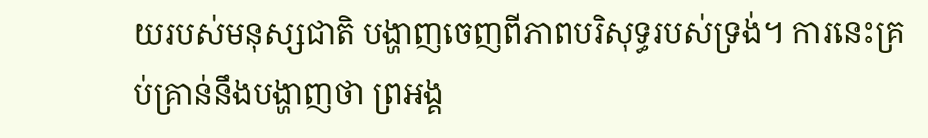យរបស់មនុស្សជាតិ បង្ហាញចេញពីភាពបរិសុទ្ធរបស់ទ្រង់។ ការនេះគ្រប់គ្រាន់នឹងបង្ហាញថា ព្រអង្គ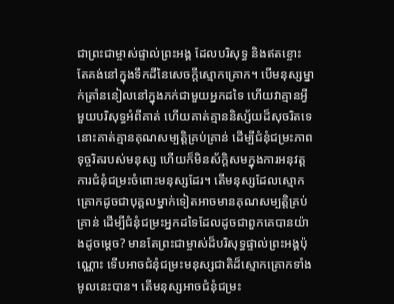ជាព្រះជាម្ចាស់ផ្ទាល់ព្រះអង្គ ដែលបរិសុទ្ធ និងឥតខ្ចោះ តែគង់នៅក្នុងទឹកដីនៃសេចក្តីស្មោកគ្រោក។ បើមនុស្សម្នាក់ត្រាំននៀលនៅក្នុងភក់ជាមួយអ្នកដទៃ ហើយវាគ្មានអ្វីមួយបរិសុទ្ធអំពីគាត់ ហើយគាត់គ្មាននិស្ស័យដ៏សុចរិតទេ នោះគាត់គ្មានគុណសម្បត្តិគ្រប់គ្រាន់ ដើម្បីជំនុំជម្រះភាពទុច្ចរិតរបស់មនុស្ស ហើយក៏មិនស័ក្ដិសមក្នុងការអនុវត្តការជំនុំជម្រះចំពោះមនុស្សដែរ។ តើមនុស្សដែលស្មោកគ្រោកដូចជាបុគ្គលម្នាក់ទៀតអាចមានគុណសម្បត្តិគ្រប់គ្រាន់ ដើម្បីជំនុំជម្រះអ្នកដទៃដែលដូចជាពួកគេបានយ៉ាងដូចម្ដេច? មានតែព្រះជាម្ចាស់ដ៏បរិសុទ្ធផ្ទាល់ព្រះអង្គប៉ុណ្ណោះ ទើបអាចជំនុំជម្រះមនុស្សជាតិដ៏ស្មោកគ្រោកទាំងមូលនេះបាន។ តើមនុស្សអាចជំនុំជម្រះ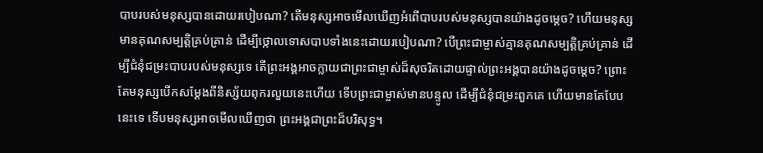បាបរបស់មនុស្សបានដោយរបៀបណា? តើមនុស្សអាចមើលឃើញអំពើបាបរបស់មនុស្សបានយ៉ាងដូចម្ដេច? ហើយមនុស្សមានគុណសម្បត្តិគ្រប់គ្រាន់ ដើម្បីថ្កោលទោសបាបទាំងនេះដោយរបៀបណា? បើព្រះជាម្ចាស់គ្មានគុណសម្បត្តិគ្រប់គ្រាន់ ដើម្បីជំនុំជម្រះបាបរបស់មនុស្សទេ តើព្រះអង្គអាចក្លាយជាព្រះជាម្ចាស់ដ៏សុចរិតដោយផ្ទាល់ព្រះអង្គបានយ៉ាងដូចម្ដេច? ព្រោះតែមនុស្សបើកសម្ដែងពីនិស្ស័យពុករលួយនេះហើយ ទើបព្រះជាម្ចាស់មានបន្ទូល ដើម្បីជំនុំជម្រះពួកគេ ហើយមានតែបែបនេះទេ ទើបមនុស្សអាចមើលឃើញថា ព្រះអង្គជាព្រះដ៏បរិសុទ្ធ។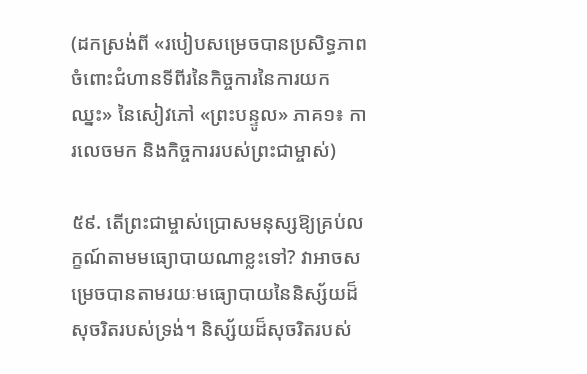(ដកស្រង់ពី «របៀបសម្រេចបានប្រសិទ្ធភាពចំពោះជំហានទីពីរនៃកិច្ចការនៃការយកឈ្នះ» នៃសៀវភៅ «ព្រះបន្ទូល» ភាគ១៖ ការលេចមក និងកិច្ចការរបស់ព្រះជាម្ចាស់)

៥៩. តើព្រះជាម្ចាស់ប្រោសមនុស្សឱ្យគ្រប់លក្ខណ៍តាមមធ្យោបាយណាខ្លះទៅ? វាអាចសម្រេចបានតាមរយៈមធ្យោបាយនៃនិស្ស័យដ៏សុចរិតរបស់ទ្រង់។ និស្ស័យដ៏សុចរិតរបស់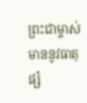ព្រះជាម្ចាស់មាននូវធាតុផ្សំ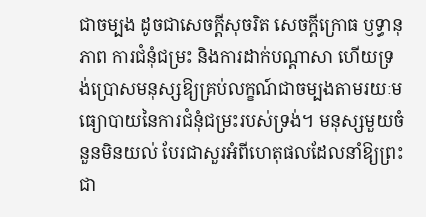ជាចម្បង ដូចជាសេចក្តីសុចរិត សេចក្តីក្រោធ ឫទ្ធានុភាព ការជំនុំជម្រះ និងការដាក់បណ្ដាសា ហើយទ្រង់ប្រោសមនុស្សឱ្យគ្រប់លក្ខណ៍ជាចម្បងតាមរយៈមធ្យោបាយនៃការជំនុំជម្រះរបស់ទ្រង់។ មនុស្សមួយចំនួនមិនយល់ បែរជាសួរអំពីហេតុផលដែលនាំឱ្យព្រះជា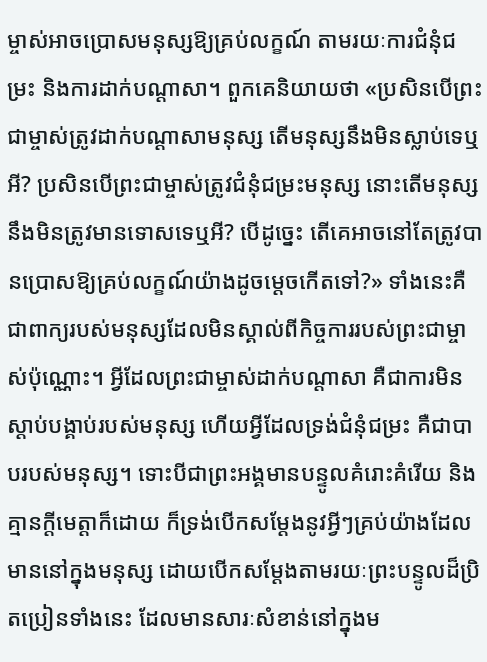ម្ចាស់អាចប្រោសមនុស្សឱ្យគ្រប់លក្ខណ៍ តាមរយៈការជំនុំជម្រះ និងការដាក់បណ្ដាសា។ ពួកគេនិយាយថា «ប្រសិនបើព្រះជាម្ចាស់ត្រូវដាក់បណ្ដាសាមនុស្ស តើមនុស្សនឹងមិនស្លាប់ទេឬអី? ប្រសិនបើព្រះជាម្ចាស់ត្រូវជំនុំជម្រះមនុស្ស នោះតើមនុស្សនឹងមិនត្រូវមានទោសទេឬអី? បើដូច្នេះ តើគេអាចនៅតែត្រូវបានប្រោសឱ្យគ្រប់លក្ខណ៍យ៉ាងដូចម្ដេចកើតទៅ?» ទាំងនេះគឺជាពាក្យរបស់មនុស្សដែលមិនស្គាល់ពីកិច្ចការរបស់ព្រះជាម្ចាស់ប៉ុណ្ណោះ។ អ្វីដែលព្រះជាម្ចាស់ដាក់បណ្ដាសា គឺជាការមិនស្ដាប់បង្គាប់របស់មនុស្ស ហើយអ្វីដែលទ្រង់ជំនុំជម្រះ គឺជាបាបរបស់មនុស្ស។ ទោះបីជាព្រះអង្គមានបន្ទូលគំរោះគំរើយ និងគ្មានក្ដីមេត្តាក៏ដោយ ក៏ទ្រង់បើកសម្ដែងនូវអ្វីៗគ្រប់យ៉ាងដែលមាននៅក្នុងមនុស្ស ដោយបើកសម្ដែងតាមរយៈព្រះបន្ទូលដ៏ប្រិតប្រៀនទាំងនេះ ដែលមានសារៈសំខាន់នៅក្នុងម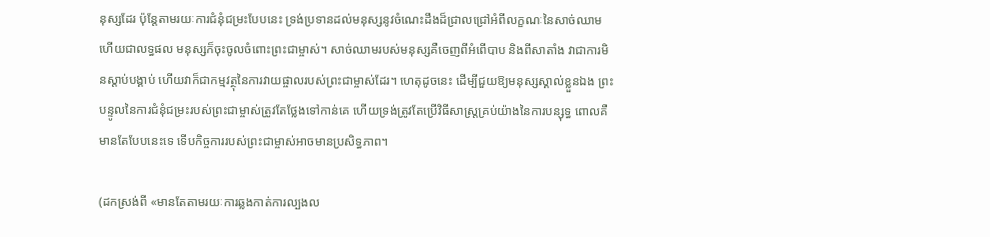នុស្សដែរ ប៉ុន្តែតាមរយៈការជំនុំជម្រះបែបនេះ ទ្រង់ប្រទានដល់មនុស្សនូវចំណេះដឹងដ៏ជ្រាលជ្រៅអំពីលក្ខណៈនៃសាច់ឈាម ហើយជាលទ្ធផល មនុស្សក៏ចុះចូលចំពោះព្រះជាម្ចាស់។ សាច់ឈាមរបស់មនុស្សគឺចេញពីអំពើបាប និងពីសាតាំង វាជាការមិនស្ដាប់បង្គាប់ ហើយវាក៏ជាកម្មវត្ថុនៃការវាយផ្ចាលរបស់ព្រះជាម្ចាស់ដែរ។ ហេតុដូចនេះ ដើម្បីជួយឱ្យមនុស្សស្គាល់ខ្លួនឯង ព្រះបន្ទូលនៃការជំនុំជម្រះរបស់ព្រះជាម្ចាស់ត្រូវតែថ្លែងទៅកាន់គេ ហើយទ្រង់ត្រូវតែប្រើវិធីសាស្រ្តគ្រប់យ៉ាងនៃការបន្សុទ្ធ ពោលគឺមានតែបែបនេះទេ ទើបកិច្ចការរបស់ព្រះជាម្ចាស់អាចមានប្រសិទ្ធភាព។

(ដកស្រង់ពី «មានតែតាមរយៈការឆ្លងកាត់ការល្បងល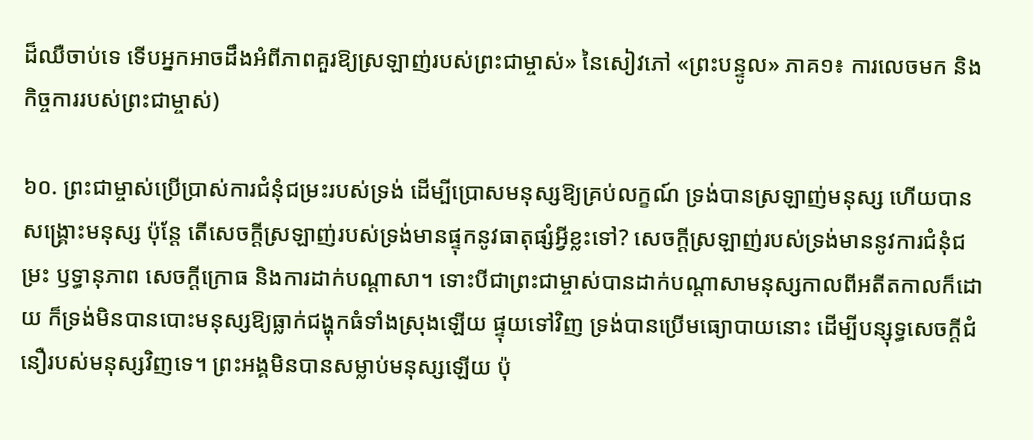ដ៏ឈឺចាប់ទេ ទើបអ្នកអាចដឹងអំពីភាពគួរឱ្យស្រឡាញ់របស់ព្រះជាម្ចាស់» នៃសៀវភៅ «ព្រះបន្ទូល» ភាគ១៖ ការលេចមក និងកិច្ចការរបស់ព្រះជាម្ចាស់)

៦០. ព្រះជាម្ចាស់ប្រើប្រាស់ការជំនុំជម្រះរបស់ទ្រង់ ដើម្បីប្រោសមនុស្សឱ្យគ្រប់លក្ខណ៍ ទ្រង់បានស្រឡាញ់មនុស្ស ហើយបានសង្រ្គោះមនុស្ស ប៉ុន្តែ តើសេចក្តីស្រឡាញ់របស់ទ្រង់មានផ្ទុកនូវធាតុផ្សំអ្វីខ្លះទៅ? សេចក្តីស្រឡាញ់របស់ទ្រង់មាននូវការជំនុំជម្រះ ឫទ្ធានុភាព សេចក្តីក្រោធ និងការដាក់បណ្ដាសា។ ទោះបីជាព្រះជាម្ចាស់បានដាក់បណ្ដាសាមនុស្សកាលពីអតីតកាលក៏ដោយ ក៏ទ្រង់មិនបានបោះមនុស្សឱ្យធ្លាក់ជង្ហុកធំទាំងស្រុងឡើយ ផ្ទុយទៅវិញ ទ្រង់បានប្រើមធ្យោបាយនោះ ដើម្បីបន្សុទ្ធសេចក្តីជំនឿរបស់មនុស្សវិញទេ។ ព្រះអង្គមិនបានសម្លាប់មនុស្សឡើយ ប៉ុ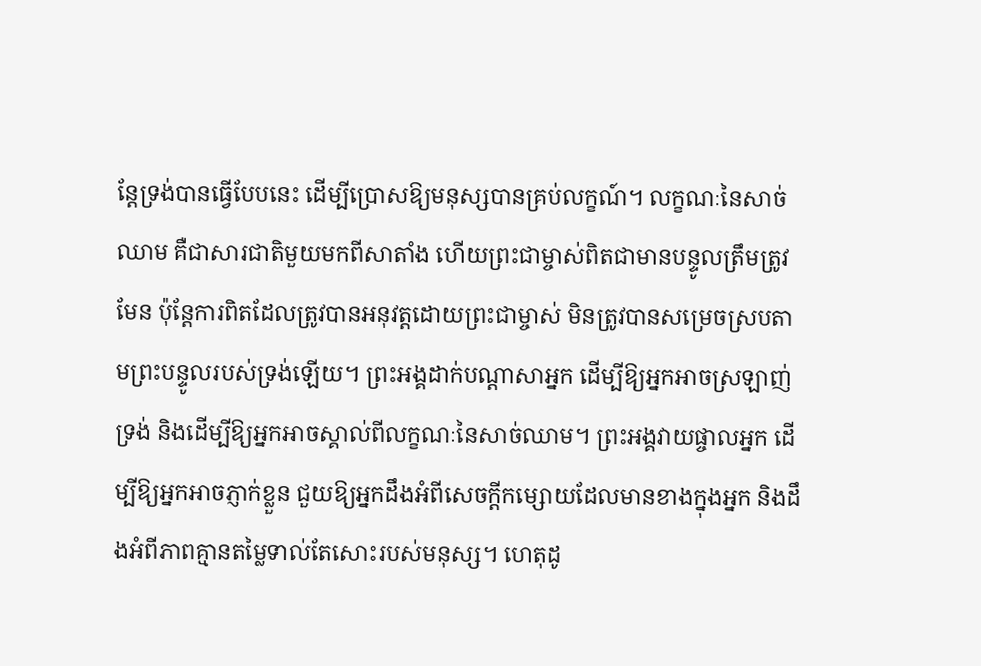ន្តែទ្រង់បានធ្វើបែបនេះ ដើម្បីប្រោសឱ្យមនុស្សបានគ្រប់លក្ខណ៍។ លក្ខណៈនៃសាច់ឈាម គឺជាសារជាតិមួយមកពីសាតាំង ហើយព្រះជាម្ចាស់ពិតជាមានបន្ទូលត្រឹមត្រូវមែន ប៉ុន្តែការពិតដែលត្រូវបានអនុវត្តដោយព្រះជាម្ចាស់ មិនត្រូវបានសម្រេចស្របតាមព្រះបន្ទូលរបស់ទ្រង់ឡើយ។ ព្រះអង្គដាក់បណ្ដាសាអ្នក ដើម្បីឱ្យអ្នកអាចស្រឡាញ់ទ្រង់ និងដើម្បីឱ្យអ្នកអាចស្គាល់ពីលក្ខណៈនៃសាច់ឈាម។ ព្រះអង្គវាយផ្ចាលអ្នក ដើម្បីឱ្យអ្នកអាចភ្ញាក់ខ្លួន ជួយឱ្យអ្នកដឹងអំពីសេចក្តីកម្សោយដែលមានខាងក្នុងអ្នក និងដឹងអំពីភាពគ្មានតម្លៃទាល់តែសោះរបស់មនុស្ស។ ហេតុដូ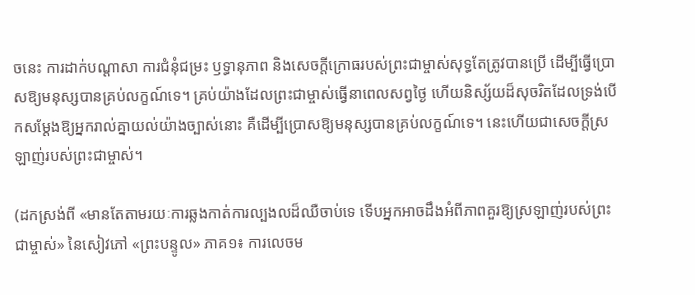ចនេះ ការដាក់បណ្ដាសា ការជំនុំជម្រះ ឫទ្ធានុភាព និងសេចក្តីក្រោធរបស់ព្រះជាម្ចាស់សុទ្ធតែត្រូវបានប្រើ ដើម្បីធ្វើប្រោសឱ្យមនុស្សបានគ្រប់លក្ខណ៍ទេ។ គ្រប់យ៉ាងដែលព្រះជាម្ចាស់ធ្វើនាពេលសព្វថ្ងៃ ហើយនិស្ស័យដ៏សុចរិតដែលទ្រង់បើកសម្ដែងឱ្យអ្នករាល់គ្នាយល់យ៉ាងច្បាស់នោះ គឺដើម្បីប្រោសឱ្យមនុស្សបានគ្រប់លក្ខណ៍ទេ។ នេះហើយជាសេចក្តីស្រឡាញ់របស់ព្រះជាម្ចាស់។

(ដកស្រង់ពី «មានតែតាមរយៈការឆ្លងកាត់ការល្បងលដ៏ឈឺចាប់ទេ ទើបអ្នកអាចដឹងអំពីភាពគួរឱ្យស្រឡាញ់របស់ព្រះជាម្ចាស់» នៃសៀវភៅ «ព្រះបន្ទូល» ភាគ១៖ ការលេចម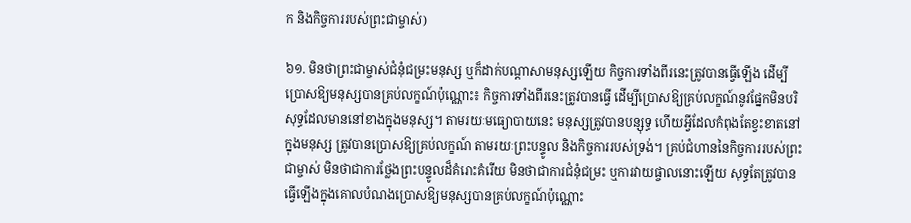ក និងកិច្ចការរបស់ព្រះជាម្ចាស់)

៦១. មិនថាព្រះជាម្ចាស់ជំនុំជម្រះមនុស្ស ឬក៏ដាក់បណ្ដាសាមនុស្សឡើយ កិច្ចការទាំងពីរនេះត្រូវបានធ្វើឡើង ដើម្បីប្រោសឱ្យមនុស្សបានគ្រប់លក្ខណ៍ប៉ុណ្ណោះ៖ កិច្ចការទាំងពីរនេះត្រូវបានធ្វើ ដើម្បីប្រោសឱ្យគ្រប់លក្ខណ៍នូវផ្នែកមិនបរិសុទ្ធដែលមាននៅខាងក្នុងមនុស្ស។ តាមរយៈមធ្យោបាយនេះ មនុស្សត្រូវបានបន្សុទ្ធ ហើយអ្វីដែលកំពុងតែខ្វះខាតនៅក្នុងមនុស្ស ត្រូវបានប្រោសឱ្យគ្រប់លក្ខណ៍ តាមរយៈព្រះបន្ទូល និងកិច្ចការរបស់ទ្រង់។ គ្រប់ជំហាននៃកិច្ចការរបស់ព្រះជាម្ចាស់ មិនថាជាការថ្លែងព្រះបន្ទូលដ៏គំរោះគំរើយ មិនថាជាការជំនុំជម្រះ ឬការវាយផ្ចាលនោះឡើយ សុទ្ធតែត្រូវបានធ្វើឡើងក្នុងគោលបំណងប្រោសឱ្យមនុស្សបានគ្រប់លក្ខណ៍ប៉ុណ្ណោះ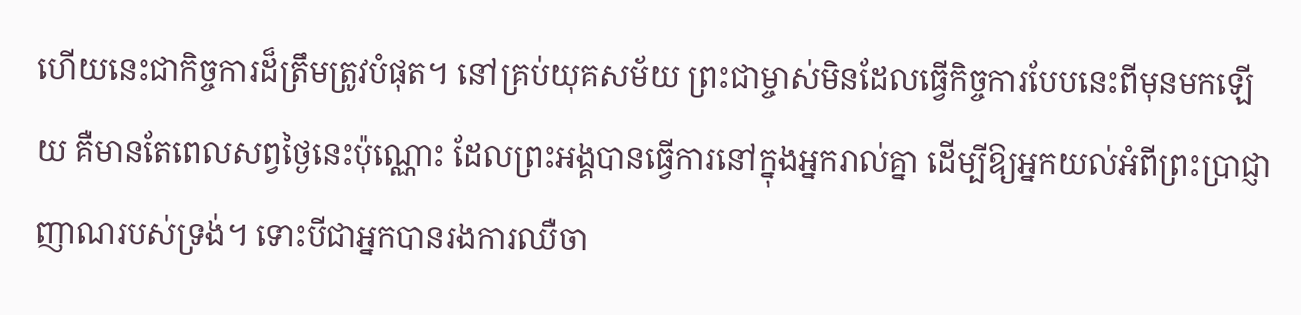ហើយនេះជាកិច្ចការដ៏ត្រឹមត្រូវបំផុត។ នៅគ្រប់យុគសម័យ ព្រះជាម្ចាស់មិនដែលធ្វើកិច្ចការបែបនេះពីមុនមកឡើយ គឺមានតែពេលសព្វថ្ងៃនេះប៉ុណ្ណោះ ដែលព្រះអង្គបានធ្វើការនៅក្នុងអ្នករាល់គ្នា ដើម្បីឱ្យអ្នកយល់អំពីព្រះប្រាជ្ញាញាណរបស់ទ្រង់។ ទោះបីជាអ្នកបានរងការឈឺចា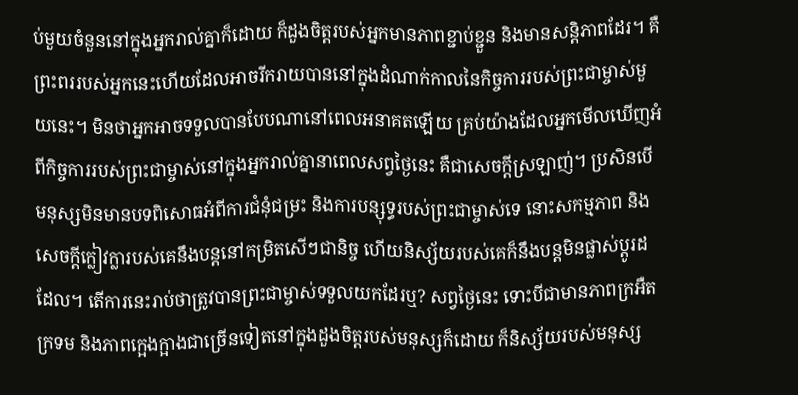ប់មួយចំនួននៅក្នុងអ្នករាល់គ្នាក៏ដោយ ក៏ដួងចិត្តរបស់អ្នកមានភាពខ្ជាប់ខ្ជួន និងមានសន្ដិភាពដែរ។ គឺព្រះពររបស់អ្នកនេះហើយដែលអាចរីករាយបាននៅក្នុងដំណាក់កាលនៃកិច្ចការរបស់ព្រះជាម្ចាស់មួយនេះ។ មិនថាអ្នកអាចទទួលបានបែបណានៅពេលអនាគតឡើយ គ្រប់យ៉ាងដែលអ្នកមើលឃើញអំពីកិច្ចការរបស់ព្រះជាម្ចាស់នៅក្នុងអ្នករាល់គ្នានាពេលសព្វថ្ងៃនេះ គឺជាសេចក្តីស្រឡាញ់។ ប្រសិនបើមនុស្សមិនមានបទពិសោធអំពីការជំនុំជម្រះ និងការបន្សុទ្ធរបស់ព្រះជាម្ចាស់ទេ នោះសកម្មភាព និងសេចក្តីក្លៀវក្លារបស់គេនឹងបន្តនៅកម្រិតសើៗជានិច្ច ហើយនិស្ស័យរបស់គេក៏នឹងបន្តមិនផ្លាស់ប្ដូរដដែល។ តើការនេះរាប់ថាត្រូវបានព្រះជាម្ចាស់ទទួលយកដែរឬ? សព្វថ្ងៃនេះ ទោះបីជាមានភាពក្រអឺតក្រទម និងភាពក្អេងក្អាងជាច្រើនទៀតនៅក្នុងដួងចិត្តរបស់មនុស្សក៏ដោយ ក៏និស្ស័យរបស់មនុស្ស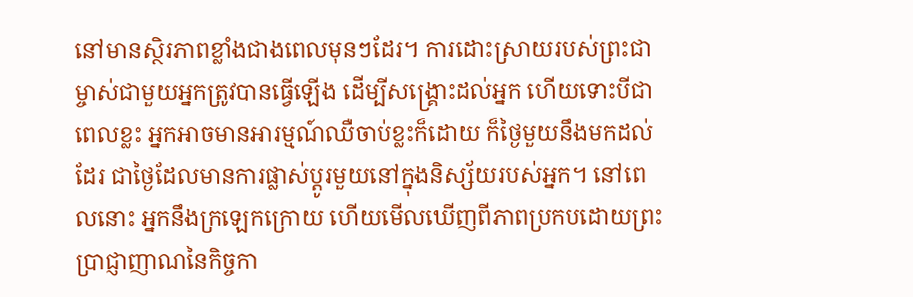នៅមានស្ថិរភាពខ្លាំងជាងពេលមុនៗដែរ។ ការដោះស្រាយរបស់ព្រះជាម្ចាស់ជាមួយអ្នកត្រូវបានធ្វើឡើង ដើម្បីសង្រ្គោះដល់អ្នក ហើយទោះបីជាពេលខ្លះ អ្នកអាចមានអារម្មណ៍ឈឺចាប់ខ្លះក៏ដោយ ក៏ថ្ងៃមួយនឹងមកដល់ដែរ ជាថ្ងៃដែលមានការផ្លាស់ប្ដូរមួយនៅក្នុងនិស្ស័យរបស់អ្នក។ នៅពេលនោះ អ្នកនឹងក្រឡេកក្រោយ ហើយមើលឃើញពីភាពប្រកបដោយព្រះប្រាជ្ញាញាណនៃកិច្ចកា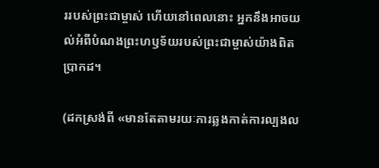ររបស់ព្រះជាម្ចាស់ ហើយនៅពេលនោះ អ្នកនឹងអាចយល់អំពីបំណងព្រះហឫទ័យរបស់ព្រះជាម្ចាស់យ៉ាងពិតប្រាកដ។

(ដកស្រង់ពី «មានតែតាមរយៈការឆ្លងកាត់ការល្បងល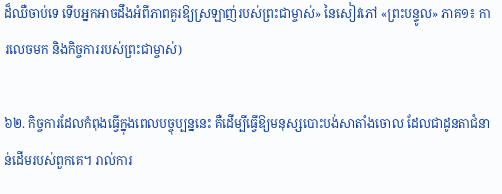ដ៏ឈឺចាប់ទេ ទើបអ្នកអាចដឹងអំពីភាពគួរឱ្យស្រឡាញ់របស់ព្រះជាម្ចាស់» នៃសៀវភៅ «ព្រះបន្ទូល» ភាគ១៖ ការលេចមក និងកិច្ចការរបស់ព្រះជាម្ចាស់)

៦២. កិច្ចការដែលកំពុងធ្វើក្នុងពេលបច្ចុប្បន្ននេះ គឺដើម្បីធ្វើឱ្យមនុស្សបោះបង់សាតាំងចោល ដែលជាដូនតាជំនាន់ដើមរបស់ពួកគេ។ រាល់ការ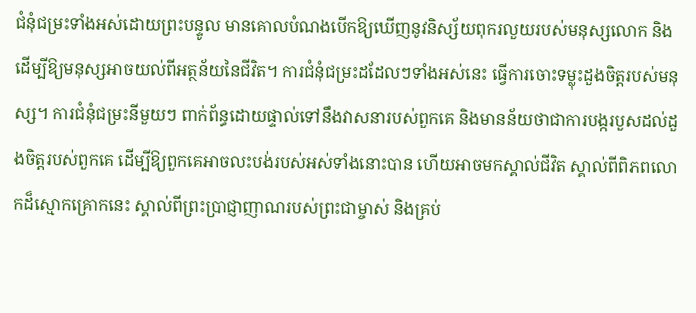ជំនុំជម្រះទាំងអស់ដោយព្រះបន្ទូល មានគោលបំណងបើកឱ្យឃើញនូវនិស្ស័យពុករលួយរបស់មនុស្សលោក និងដើម្បីឱ្យមនុស្សអាចយល់ពីអត្ថន័យនៃជីវិត។ ការជំនុំជម្រះដដែលៗទាំងអស់នេះ ធ្វើការចោះទម្លុះដួងចិត្ដរបស់មនុស្ស។ ការជំនុំជម្រះនីមួយៗ ពាក់ព័ន្ធដោយផ្ទាល់ទៅនឹងវាសនារបស់ពួកគេ និងមានន័យថាជាការបង្ករបួសដល់ដួងចិត្តរបស់ពួកគេ ដើម្បីឱ្យពួកគេអាចលះបង់របស់អស់ទាំងនោះបាន ហើយអាចមកស្គាល់ជីវិត ស្គាល់ពីពិភពលោកដ៏ស្មោកគ្រោកនេះ ស្គាល់ពីព្រះប្រាជ្ញាញាណរបស់ព្រះជាម្ចាស់ និងគ្រប់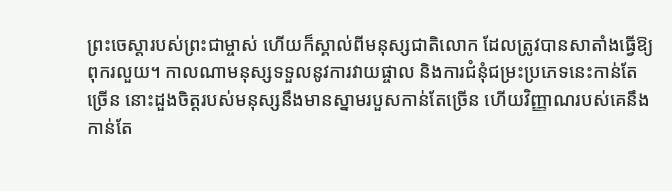ព្រះចេស្ដារបស់ព្រះជាម្ចាស់ ហើយក៏ស្គាល់ពីមនុស្សជាតិលោក ដែលត្រូវបានសាតាំងធ្វើឱ្យពុករលួយ។ កាលណាមនុស្សទទួលនូវការវាយផ្ចាល និងការជំនុំជម្រះប្រភេទនេះកាន់តែច្រើន នោះដួងចិត្តរបស់មនុស្សនឹងមានស្នាមរបួសកាន់តែច្រើន ហើយវិញ្ញាណរបស់គេនឹងកាន់តែ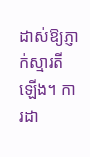ដាស់ឱ្យភ្ញាក់ស្មារតីឡើង។ ការដា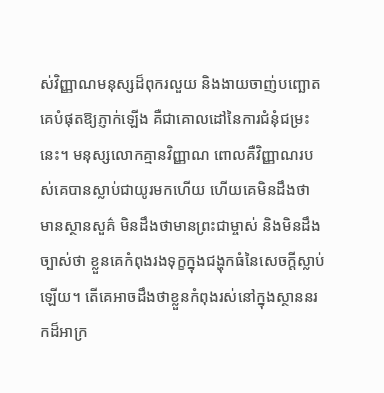ស់វិញ្ញាណមនុស្សដ៏ពុករលួយ និងងាយចាញ់បញ្ឆោតគេបំផុតឱ្យភ្ញាក់ឡើង គឺជាគោលដៅនៃការជំនុំជម្រះនេះ។ មនុស្សលោកគ្មានវិញ្ញាណ ពោលគឺវិញ្ញាណរបស់គេបានស្លាប់ជាយូរមកហើយ ហើយគេមិនដឹងថា មានស្ថានសួគ៌ មិនដឹងថាមានព្រះជាម្ចាស់ និងមិនដឹងច្បាស់ថា ខ្លួនគេកំពុងរងទុក្ខក្នុងជង្ហុកធំនៃសេចក្ដីស្លាប់ឡើយ។ តើគេអាចដឹងថាខ្លួនកំពុងរស់នៅក្នុងស្ថាននរកដ៏អាក្រ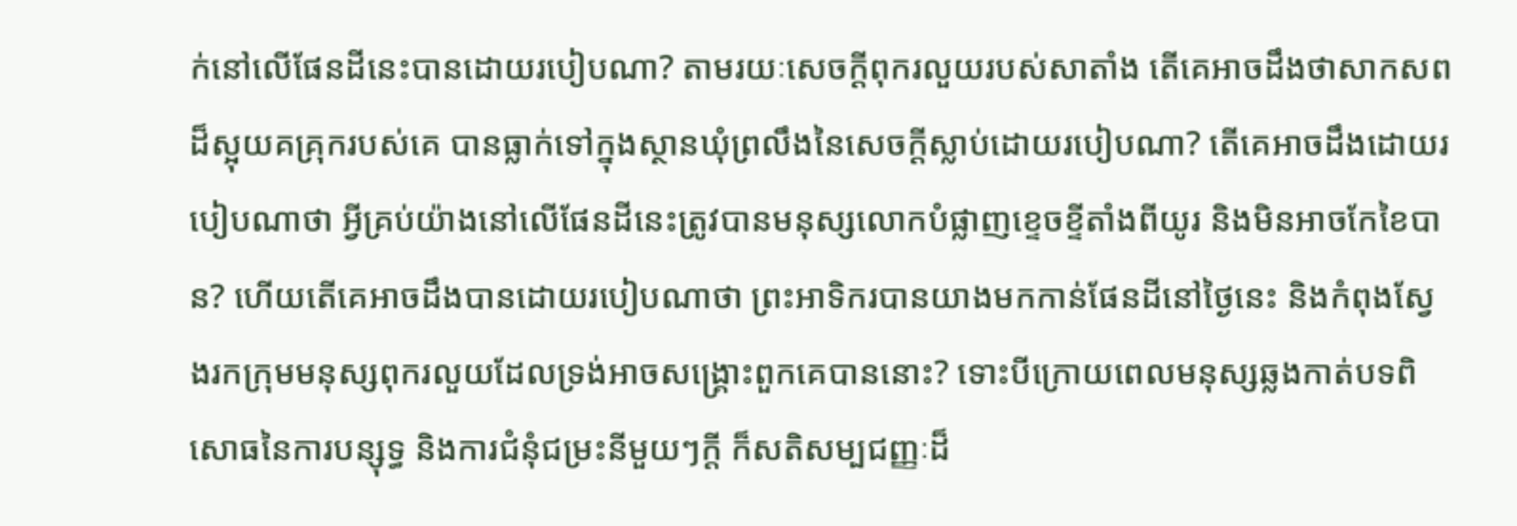ក់នៅលើផែនដីនេះបានដោយរបៀបណា? តាមរយៈសេចក្ដីពុករលួយរបស់សាតាំង តើគេអាចដឹងថាសាកសពដ៏ស្អុយគគ្រុករបស់គេ បានធ្លាក់ទៅក្នុងស្ថានឃុំព្រលឹងនៃសេចក្ដីស្លាប់ដោយរបៀបណា? តើគេអាចដឹងដោយរបៀបណាថា អ្វីគ្រប់យ៉ាងនៅលើផែនដីនេះត្រូវបានមនុស្សលោកបំផ្លាញខ្ទេចខ្ទីតាំងពីយូរ និងមិនអាចកែខៃបាន? ហើយតើគេអាចដឹងបានដោយរបៀបណាថា ព្រះអាទិករបានយាងមកកាន់ផែនដីនៅថ្ងៃនេះ និងកំពុងស្វែងរកក្រុមមនុស្សពុករលួយដែលទ្រង់អាចសង្គ្រោះពួកគេបាននោះ? ទោះបីក្រោយពេលមនុស្សឆ្លងកាត់បទពិសោធនៃការបន្សុទ្ធ និងការជំនុំជម្រះនីមួយៗក្ដី ក៏សតិសម្បជញ្ញៈដ៏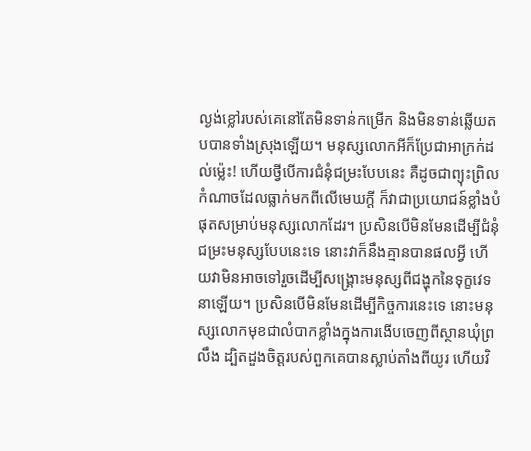ល្ងង់ខ្លៅរបស់គេនៅតែមិនទាន់កម្រើក និងមិនទាន់ឆ្លើយតបបានទាំងស្រុងឡើយ។ មនុស្សលោកអីក៏ប្រែជាអាក្រក់ដល់ម្ល៉េះ! ហើយថ្វីបើការជំនុំជម្រះបែបនេះ គឺដូចជាព្យុះព្រិលកំណាចដែលធ្លាក់មកពីលើមេឃក្ដី ក៏វាជាប្រយោជន៍ខ្លាំងបំផុតសម្រាប់មនុស្សលោកដែរ។ ប្រសិនបើមិនមែនដើម្បីជំនុំជម្រះមនុស្សបែបនេះទេ នោះវាក៏នឹងគ្មានបានផលអ្វី ហើយវាមិនអាចទៅរួចដើម្បីសង្គ្រោះមនុស្សពីជង្ហុកនៃទុក្ខវេទនាឡើយ។ ប្រសិនបើមិនមែនដើម្បីកិច្ចការនេះទេ នោះមនុស្សលោកមុខជាលំបាកខ្លាំងក្នុងការងើបចេញពីស្ថានឃុំព្រលឹង ដ្បិតដួងចិត្តរបស់ពួកគេបានស្លាប់តាំងពីយូរ ហើយវិ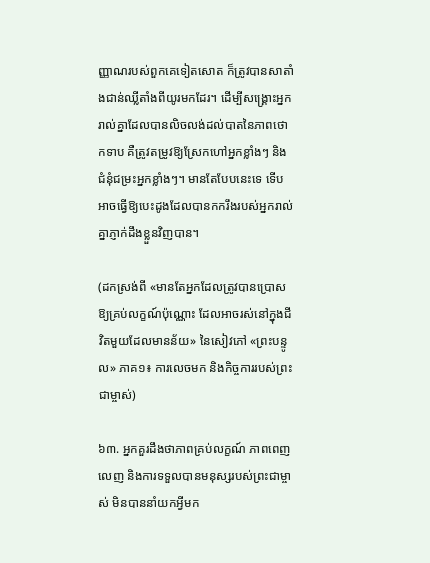ញ្ញាណរបស់ពួកគេទៀតសោត ក៏ត្រូវបានសាតាំងជាន់ឈ្លីតាំងពីយូរមកដែរ។ ដើម្បីសង្រ្គោះអ្នករាល់គ្នាដែលបានលិចលង់ដល់បាតនៃភាពថោកទាប គឺត្រូវតម្រូវឱ្យស្រែកហៅអ្នកខ្លាំងៗ និងជំនុំជម្រះអ្នកខ្លាំងៗ។ មានតែបែបនេះទេ ទើបអាចធ្វើឱ្យបេះដូងដែលបានកករឹងរបស់អ្នករាល់គ្នាភ្ញាក់ដឹងខ្លួនវិញបាន។

(ដកស្រង់ពី «មានតែអ្នកដែលត្រូវបានប្រោសឱ្យគ្រប់លក្ខណ៍ប៉ុណ្ណោះ ដែលអាចរស់នៅក្នុងជីវិតមួយដែលមានន័យ» នៃសៀវភៅ «ព្រះបន្ទូល» ភាគ១៖ ការលេចមក និងកិច្ចការរបស់ព្រះជាម្ចាស់)

៦៣. អ្នកគួរដឹងថាភាពគ្រប់លក្ខណ៍ ភាពពេញលេញ និងការទទួលបានមនុស្សរបស់ព្រះជាម្ចាស់ មិនបាននាំយកអ្វីមក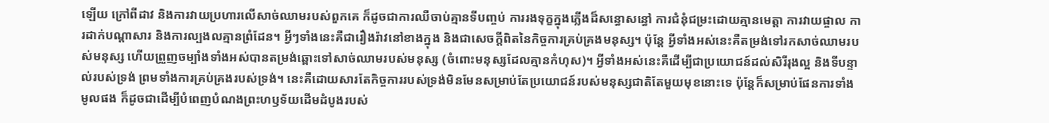ឡើយ ក្រៅពីដាវ និងការវាយប្រហារលើសាច់ឈាមរបស់ពួកគេ ក៏ដូចជាការឈឺចាប់គ្មានទីបញ្ចប់ ការរងទុក្ខក្នុងភ្លើងដ៏សន្ធោសន្ធៅ ការជំនុំជម្រះដោយគ្មានមេត្តា ការវាយផ្ចាល ការដាក់បណ្តាសារ និងការល្បងលគ្មានព្រំដែន។ អ្វីៗទាំងនេះគឺជារឿងរ៉ាវនៅខាងក្នុង និងជាសេចក្ដីពិតនៃកិច្ចការគ្រប់គ្រងមនុស្ស។ ប៉ុន្តែ អ្វីទាំងអស់នេះគឺតម្រង់ទៅរកសាច់ឈាមរបស់មនុស្ស ហើយព្រួញចម្បាំងទាំងអស់បានតម្រង់ឆ្ពោះទៅសាច់ឈាមរបស់មនុស្ស (ចំពោះមនុស្សដែលគ្មានកំហុស)។ អ្វីទាំងអស់នេះគឺដើម្បីជាប្រយោជន៍ដល់សិរីរុងល្អ និងទីបន្ទាល់របស់ទ្រង់ ព្រមទាំងការគ្រប់គ្រងរបស់ទ្រង់។ នេះគឺដោយសារតែកិច្ចការរបស់ទ្រង់មិនមែនសម្រាប់តែប្រយោជន៍របស់មនុស្សជាតិតែមួយមុខនោះទេ ប៉ុន្តែក៏សម្រាប់ផែនការទាំងមូលផង ក៏ដូចជាដើម្បីបំពេញបំណងព្រះហឫទ័យដើមដំបូងរបស់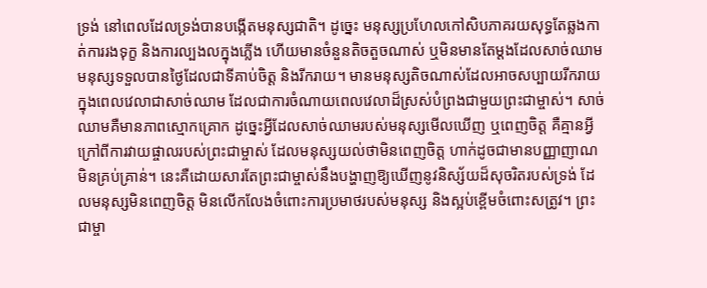ទ្រង់ នៅពេលដែលទ្រង់បានបង្កើតមនុស្សជាតិ។ ដូច្នេះ មនុស្សប្រហែលកៅសិបភាគរយសុទ្ធតែឆ្លងកាត់ការរងទុក្ខ និងការល្បងលក្នុងភ្លើង ហើយមានចំនួនតិចតួចណាស់ ឬមិនមានតែម្ដងដែលសាច់ឈាមមនុស្សទទួលបានថ្ងៃដែលជាទីគាប់ចិត្ត និងរីករាយ។ មានមនុស្សតិចណាស់ដែលអាចសប្បាយរីករាយក្នុងពេលវេលាជាសាច់ឈាម ដែលជាការចំណាយពេលវេលាដ៏ស្រស់បំព្រងជាមួយព្រះជាម្ចាស់។ សាច់ឈាមគឺមានភាពស្មោកគ្រោក ដូច្នេះអ្វីដែលសាច់ឈាមរបស់មនុស្សមើលឃើញ ឬពេញចិត្ត គឺគ្មានអ្វីក្រៅពីការវាយផ្ចាលរបស់ព្រះជាម្ចាស់ ដែលមនុស្សយល់ថាមិនពេញចិត្ត ហាក់ដូចជាមានបញ្ញាញាណមិនគ្រប់គ្រាន់។ នេះគឺដោយសារតែព្រះជាម្ចាស់នឹងបង្ហាញឱ្យឃើញនូវនិស្ស័យដ៏សុចរិតរបស់ទ្រង់ ដែលមនុស្សមិនពេញចិត្ត មិនលើកលែងចំពោះការប្រមាថរបស់មនុស្ស និងស្អប់ខ្ពើមចំពោះសត្រូវ។ ព្រះជាម្ចា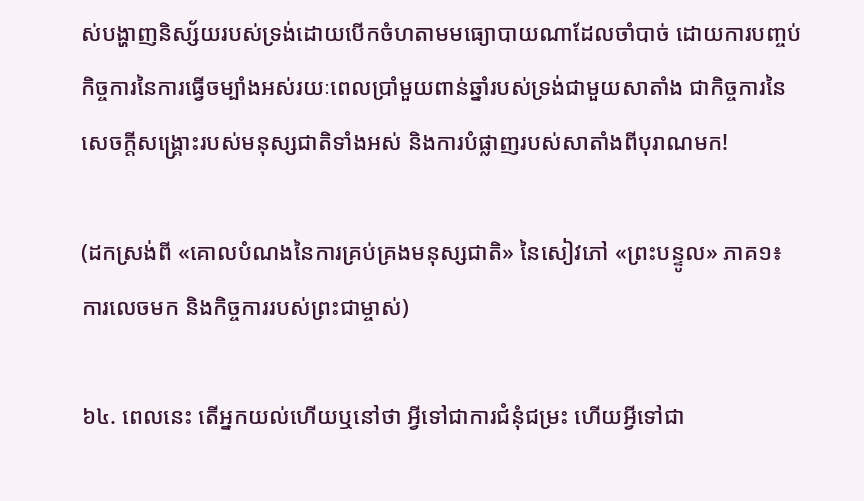ស់បង្ហាញនិស្ស័យរបស់ទ្រង់ដោយបើកចំហតាមមធ្យោបាយណាដែលចាំបាច់ ដោយការបញ្ចប់កិច្ចការនៃការធ្វើចម្បាំងអស់រយៈពេលប្រាំមួយពាន់ឆ្នាំរបស់ទ្រង់ជាមួយសាតាំង ជាកិច្ចការនៃសេចក្តីសង្គ្រោះរបស់មនុស្សជាតិទាំងអស់ និងការបំផ្លាញរបស់សាតាំងពីបុរាណមក!

(ដកស្រង់ពី «គោលបំណងនៃការគ្រប់គ្រងមនុស្សជាតិ» នៃសៀវភៅ «ព្រះបន្ទូល» ភាគ១៖ ការលេចមក និងកិច្ចការរបស់ព្រះជាម្ចាស់)

៦៤. ពេលនេះ តើអ្នកយល់ហើយឬនៅថា អ្វីទៅជាការជំនុំជម្រះ ហើយអ្វីទៅជា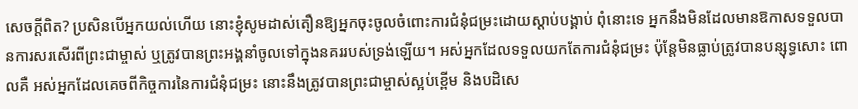សេចក្ដីពិត? ប្រសិនបើអ្នកយល់ហើយ នោះខ្ញុំសូមដាស់តឿនឱ្យអ្នកចុះចូលចំពោះការជំនុំជម្រះដោយស្ដាប់បង្គាប់ ពុំនោះទេ អ្នកនឹងមិនដែលមានឱកាសទទួលបានការសរសើរពីព្រះជាម្ចាស់ ឬត្រូវបានព្រះអង្គនាំចូលទៅក្នុងនគររបស់ទ្រង់ឡើយ។ អស់អ្នកដែលទទួលយកតែការជំនុំជម្រះ ប៉ុន្តែមិនធ្លាប់ត្រូវបានបន្សុទ្ធសោះ ពោលគឺ អស់អ្នកដែលគេចពីកិច្ចការនៃការជំនុំជម្រះ នោះនឹងត្រូវបានព្រះជាម្ចាស់ស្អប់ខ្ពើម និងបដិសេ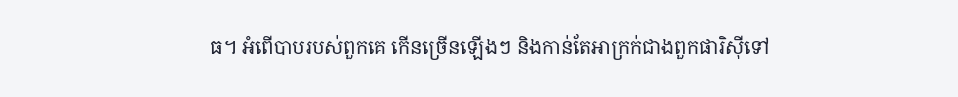ធ។ អំពើបាបរបស់ពួកគេ កើនច្រើនឡើងៗ និងកាន់តែអាក្រក់ជាងពួកផារិស៊ីទៅ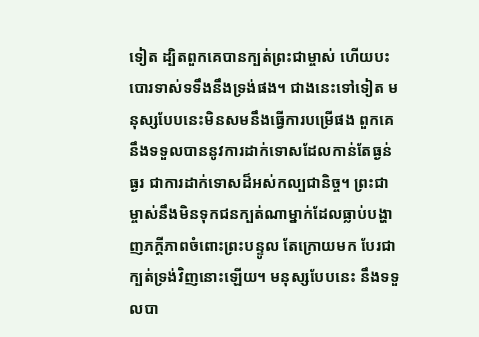ទៀត ដ្បិតពួកគេបានក្បត់ព្រះជាម្ចាស់ ហើយបះបោរទាស់ទទឹងនឹងទ្រង់ផង។ ជាងនេះទៅទៀត មនុស្សបែបនេះមិនសមនឹងធ្វើការបម្រើផង ពួកគេនឹងទទួលបាននូវការដាក់ទោសដែលកាន់តែធ្ងន់ធ្ងរ ជាការដាក់ទោសដ៏អស់កល្បជានិច្ច។ ព្រះជាម្ចាស់នឹងមិនទុកជនក្បត់ណាម្នាក់ដែលធ្លាប់បង្ហាញភក្ដីភាពចំពោះព្រះបន្ទូល តែក្រោយមក បែរជាក្បត់ទ្រង់វិញនោះឡើយ។ មនុស្សបែបនេះ នឹងទទួលបា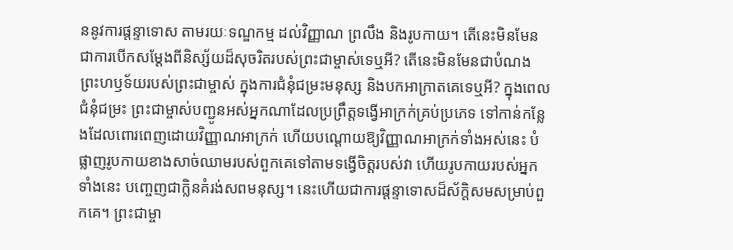ននូវការផ្ដន្ទាទោស តាមរយៈទណ្ឌកម្ម ដល់វិញ្ញាណ ព្រលឹង និងរូបកាយ។ តើនេះមិនមែនជាការបើកសម្ដែងពីនិស្ស័យដ៏សុចរិតរបស់ព្រះជាម្ចាស់ទេឬអី? តើនេះមិនមែនជាបំណងព្រះហឫទ័យរបស់ព្រះជាម្ចាស់ ក្នុងការជំនុំជម្រះមនុស្ស និងបកអាក្រាតគេទេឬអី? ក្នុងពេលជំនុំជម្រះ ព្រះជាម្ចាស់បញ្ជូនអស់អ្នកណាដែលប្រព្រឹត្តទង្វើអាក្រក់គ្រប់ប្រភេទ ទៅកាន់កន្លែងដែលពោរពេញដោយវិញ្ញាណអាក្រក់ ហើយបណ្ដោយឱ្យវិញ្ញាណអាក្រក់ទាំងអស់នេះ បំផ្លាញរូបកាយខាងសាច់ឈាមរបស់ពួកគេទៅតាមទង្វើចិត្តរបស់វា ហើយរូបកាយរបស់អ្នកទាំងនេះ បញ្ចេញជាក្លិនគំរង់សពមនុស្ស។ នេះហើយជាការផ្ដន្ទាទោសដ៏ស័ក្ដិសមសម្រាប់ពួកគេ។ ព្រះជាម្ចា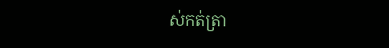ស់កត់ត្រា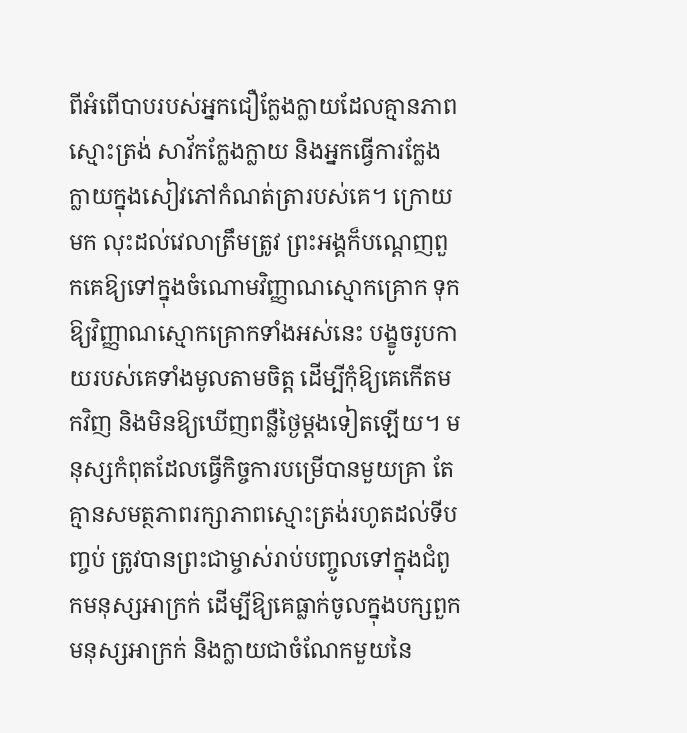ពីអំពើបាបរបស់អ្នកជឿក្លែងក្លាយដែលគ្មានភាពស្មោះត្រង់ សាវ័កក្លែងក្លាយ និងអ្នកធ្វើការក្លែងក្លាយក្នុងសៀវភៅកំណត់ត្រារបស់គេ។ ក្រោយមក លុះដល់វេលាត្រឹមត្រូវ ព្រះអង្គក៏បណ្ដេញពួកគេឱ្យទៅក្នុងចំណោមវិញ្ញាណស្មោកគ្រោក ទុកឱ្យវិញ្ញាណស្មោកគ្រោកទាំងអស់នេះ បង្ខូចរូបកាយរបស់គេទាំងមូលតាមចិត្ត ដើម្បីកុំឱ្យគេកើតមកវិញ និងមិនឱ្យឃើញពន្លឺថ្ងៃម្ដងទៀតឡើយ។ មនុស្សកំពុតដែលធ្វើកិច្ចការបម្រើបានមួយគ្រា តែគ្មានសមត្ថភាពរក្សាភាពស្មោះត្រង់រហូតដល់ទីបញ្ចប់ ត្រូវបានព្រះជាម្ចាស់រាប់បញ្ចូលទៅក្នុងជំពូកមនុស្សអាក្រក់ ដើម្បីឱ្យគេធ្លាក់ចូលក្នុងបក្សពួកមនុស្សអាក្រក់ និងក្លាយជាចំណែកមួយនៃ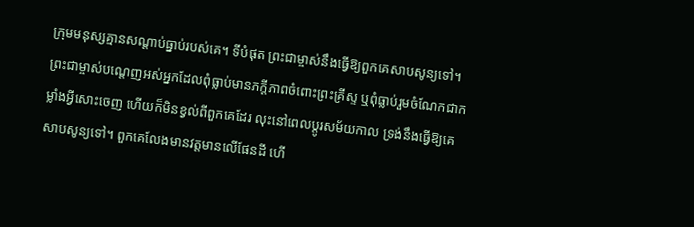ក្រុមមនុស្សគ្មានសណ្ដាប់ធ្នាប់របស់គេ។ ទីបំផុត ព្រះជាម្ចាស់នឹងធ្វើឱ្យពួកគេសាបសូន្យទៅ។ ព្រះជាម្ចាស់បណ្ដេញអស់អ្នកដែលពុំធ្លាប់មានភក្ដីភាពចំពោះព្រះគ្រីស្ទ ឬពុំធ្លាប់រួមចំណែកជាកម្លាំងអ្វីសោះចេញ ហើយក៏មិនខ្វល់ពីពួកគេដែរ លុះនៅពេលប្ដូរសម័យកាល ទ្រង់នឹងធ្វើឱ្យគេសាបសូន្យទៅ។ ពួកគេលែងមានវត្តមានលើផែនដី ហើ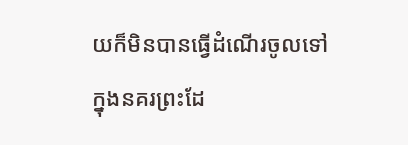យក៏មិនបានធ្វើដំណើរចូលទៅក្នុងនគរព្រះដែ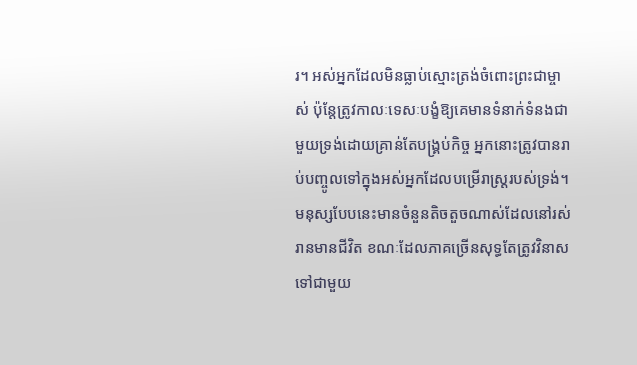រ។ អស់អ្នកដែលមិនធ្លាប់ស្មោះត្រង់ចំពោះព្រះជាម្ចាស់ ប៉ុន្តែត្រូវកាលៈទេសៈបង្ខំឱ្យគេមានទំនាក់ទំនងជាមួយទ្រង់ដោយគ្រាន់តែបង្គ្រប់កិច្ច អ្នកនោះត្រូវបានរាប់បញ្ចូលទៅក្នុងអស់អ្នកដែលបម្រើរាស្ត្ររបស់ទ្រង់។ មនុស្សបែបនេះមានចំនួនតិចតួចណាស់ដែលនៅរស់រានមានជីវិត ខណៈដែលភាគច្រើនសុទ្ធតែត្រូវវិនាសទៅជាមួយ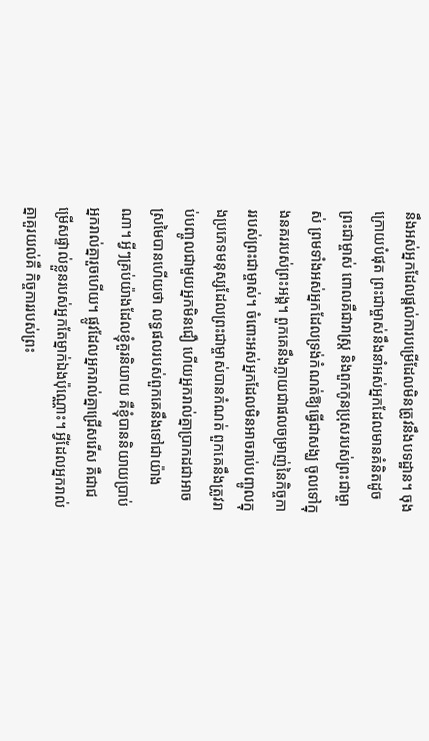នឹងអស់អ្នកដែលផ្ដល់ការបម្រើដែលមិនត្រូវនឹងបទដ្ឋាន។ ចុងក្រោយបំផុត ព្រះជាម្ចាស់នឹងនាំអស់អ្នកដែលមានគំនិតដូចព្រះជាម្ចាស់ ពោលគឺជារាស្ត្រ និងពួកកូនប្រុសរបស់ព្រះជាម្ចាស់ ព្រមទាំងអស់អ្នកដែលទ្រង់កំណត់ឱ្យធ្វើជាសង្ឃ ចូលទៅក្នុងនគររបស់ព្រះអង្គ។ ពួកគេនឹងក្លាយជាផលចម្រាញ់នៃកិច្ចការរបស់ព្រះជាម្ចាស់។ ចំពោះអស់អ្នកដែលមិនអាចរាប់បញ្ចូលក្នុងប្រភេទមនុស្សដែលព្រះជាម្ចាស់បានកំណត់ ពួកគេនឹងត្រូវរាប់បញ្ចូលជាមួយអ្នកមិនជឿ ហើយអ្នករាល់គ្នាប្រាកដជាអាចស្រមៃបានហើយថា លទ្ធផលរបស់ពួកគេនឹងទៅជាយ៉ាងណា។ អ្វីៗគ្រប់យ៉ាងដែលខ្ញុំគួរនិយាយ គឺខ្ញុំបាននិយាយប្រាប់អ្នករាល់គ្នារួចហើយ។ ផ្លូវដែលអ្នករាល់គ្នាជ្រើសរើស គឺជាជម្រើសផ្ទាល់ខ្លួនរបស់អ្នកតែម្នាក់ឯងប៉ុណ្ណោះ។ អ្វីដែលអ្នករាល់គ្នាគួរយល់គឺ កិច្ចការរបស់ព្រះ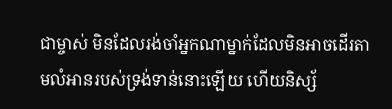ជាម្ចាស់ មិនដែលរង់ចាំអ្នកណាម្នាក់ដែលមិនអាចដើរតាមលំអានរបស់ទ្រង់ទាន់នោះឡើយ ហើយនិស្ស័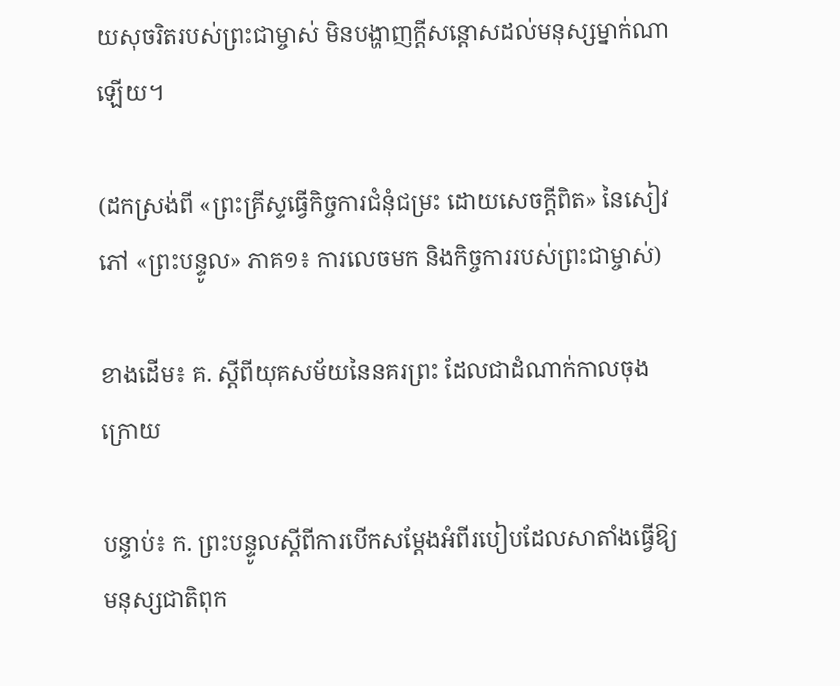យសុចរិតរបស់ព្រះជាម្ចាស់ មិនបង្ហាញក្ដីសន្ដោសដល់មនុស្សម្នាក់ណាឡើយ។

(ដកស្រង់ពី «ព្រះគ្រីស្ទធ្វើកិច្ចការជំនុំជម្រះ ដោយសេចក្ដីពិត» នៃសៀវភៅ «ព្រះបន្ទូល» ភាគ១៖ ការលេចមក និងកិច្ចការរបស់ព្រះជាម្ចាស់)

ខាងដើម៖ គ. ស្ដីពីយុគសម័យនៃនគរព្រះ ដែលជាដំណាក់កាលចុងក្រោយ

បន្ទាប់៖ ក. ព្រះបន្ទូលស្ដីពីការបើកសម្ដែងអំពីរបៀបដែលសាតាំងធ្វើឱ្យមនុស្សជាតិពុក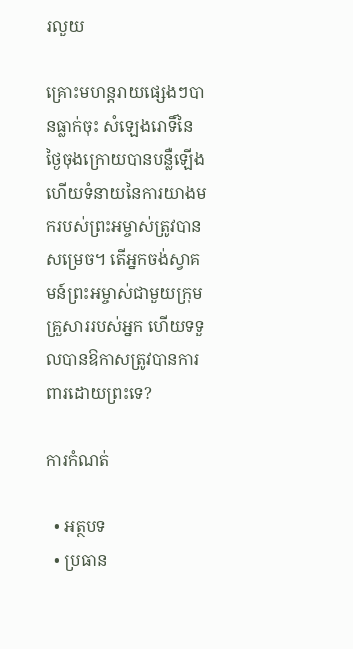រលួយ

គ្រោះមហន្តរាយផ្សេងៗបានធ្លាក់ចុះ សំឡេងរោទិ៍នៃថ្ងៃចុងក្រោយបានបន្លឺឡើង ហើយទំនាយនៃការយាងមករបស់ព្រះអម្ចាស់ត្រូវបានសម្រេច។ តើអ្នកចង់ស្វាគមន៍ព្រះអម្ចាស់ជាមួយក្រុមគ្រួសាររបស់អ្នក ហើយទទួលបានឱកាសត្រូវបានការពារដោយព្រះទេ?

ការកំណត់

  • អត្ថបទ
  • ប្រធាន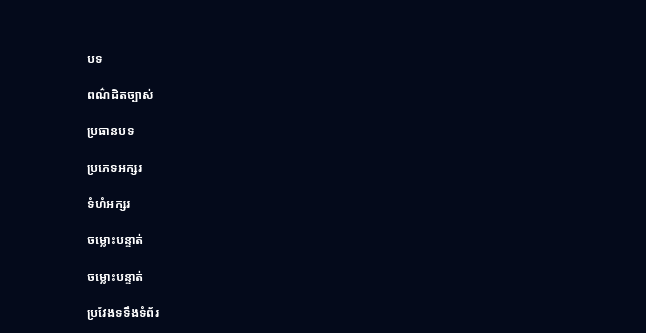បទ

ពណ៌ដិតច្បាស់

ប្រធានបទ

ប្រភេទអក្សរ

ទំហំអក្សរ

ចម្លោះបន្ទាត់

ចម្លោះបន្ទាត់

ប្រវែងទទឹងទំព័រ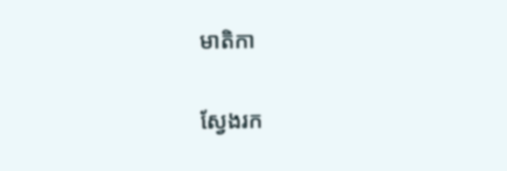មាតិកា

ស្វែងរក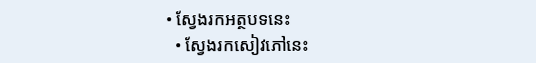• ស្វែងរកអត្ថបទនេះ
  • ស្វែងរកសៀវភៅនេះ